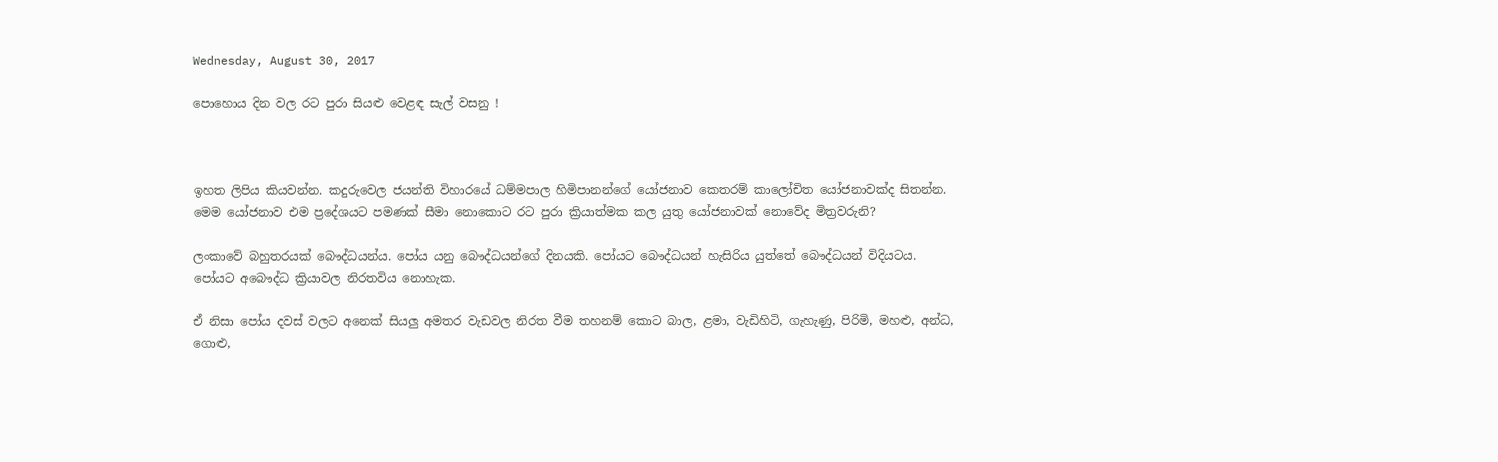Wednesday, August 30, 2017

පොහොය දින වල රට පුරා සියළු වෙළඳ සැල් වසනු !



ඉහත ලිපිය කියවන්න. කදුරුවෙල ජයන්ති විහාරයේ ධම්මපාල හිමිපානන්ගේ යෝජනාව කෙතරම් කාලෝචිත යෝජනාවක්ද සිතන්න. මෙම යෝජනාව එම ප්‍රදේශයට පමණක් සීමා නොකොට රට පුරා ක්‍රියාත්මක කල යුතු යෝජනාවක් නොවේද මිත්‍රවරුනි?

ලංකාවේ බහුතරයක් බෞද්ධයන්ය. පෝය යනු බෞද්ධයන්ගේ දිනයකි. පෝයට බෞද්ධයන් හැසිරිය යුත්තේ බෞද්ධයන් විදියටය. පෝයට අබෞද්ධ ක්‍රියාවල නිරතවිය නොහැක.

ඒ නිසා පෝය දවස් වලට අනෙක් සියලු අමතර වැඩවල නිරත වීම තහනම් කොට බාල, ළමා, වැඩිහිටි, ගැහැණු, පිරිමි, මහළු, අන්ධ, ගොළු,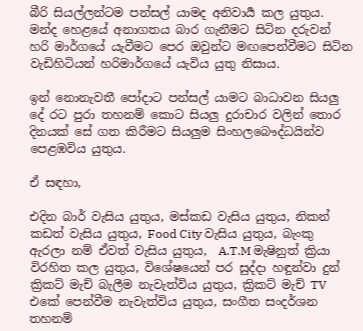බීරි සියල්ලන්ටම පන්සල් යාමද අනිවාර්‍ය කල යුතුය. මන්ද හෙළයේ අනාගතය බාර ගැනීමට සිටින දරුවන් හරි මාර්ගයේ යැවීමට පෙර ඔවුන්ට මඟපෙන්වීමට සිටින වැඩිහිටියන් හරිමාර්ගයේ යැවිය යුතු නිසාය.

ඉන් නොනැවතී පෝදාට පන්සල් යාමට බාධාවන සියලු දේ රට පුරා තහනම් කොට සියලු දුරාචාර වලින් තොර දිනයක් සේ ගත කිරීමට සියලුම සිංහලබෞද්ධයින්ව පෙළඹවිය යුතුය.

ඒ සඳහා,

එදින බාර් වැසිය යුතුය, මස්කඩ වැසිය යුතුය, නිකන් කඩත් වැසිය යුතුය, Food City වැසිය යුතුය, බැංකු ඇරලා නම් ඒවත් වැසිය යුතුය,  A.T.M මැෂිනුත් ක්‍රියා විරහිත කල යුතුය, විශේෂයෙන් පර සුද්දා හඳුන්වා දුන් ක්‍රිකට් මැච් බැලීම නැවැත්විය යුතුය, ක්‍රිකට් මැච් TV එකේ පෙන්වීම නැවැත්විය යුතුය, සංගීත සංදර්ශන තහනම්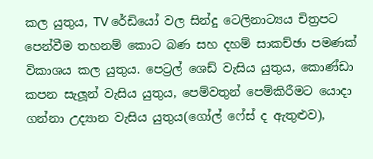කල යුතුය, TV රේඩියෝ වල සින්දු ටෙලිනාට්‍යය චිත්‍රපට පෙන්වීම තහනම් කොට බණ සහ දහම් සාකච්ඡා පමණක් විකාශය කල යුතුය. පෙට්‍රල් ශෙඩ් වැසිය යුතුය, කොණ්ඩා කපන සැලූන් වැසිය යුතුය, පෙම්වතුන් පෙම්කිරීමට යොදා ගන්නා උද්‍යාන වැසිය යුතුය(ගෝල් ෆේස් ද ඇතුළුව),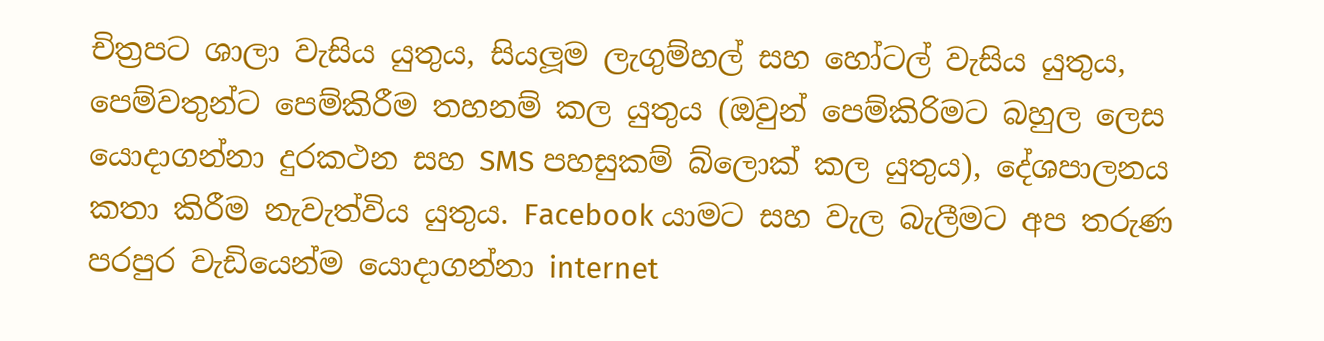චිත්‍රපට ශාලා වැසිය යුතුය, සියලූම ලැගුම්හල් සහ හෝටල් වැසිය යුතුය, පෙම්වතුන්ට පෙම්කිරීම තහනම් කල යුතුය (ඔවුන් පෙම්කිරිමට බහුල ලෙස යොදාගන්නා දුරකථන සහ SMS පහසුකම් බ්ලොක් කල යුතුය), දේශපාලනය කතා කිරීම නැවැත්විය යුතුය. Facebook යාමට සහ වැල බැලීමට අප තරුණ පරපුර වැඩියෙන්ම යොදාගන්නා internet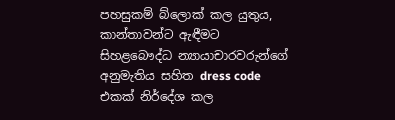පහසුකම් බ්ලොක් කල යුතුය, කාන්තාවන්ට ඇඳීමට සිහළබෞද්ධ න්‍යායාචාරවරුන්ගේ අනුමැතිය සහිත dress code එකක් නිර්දේශ කල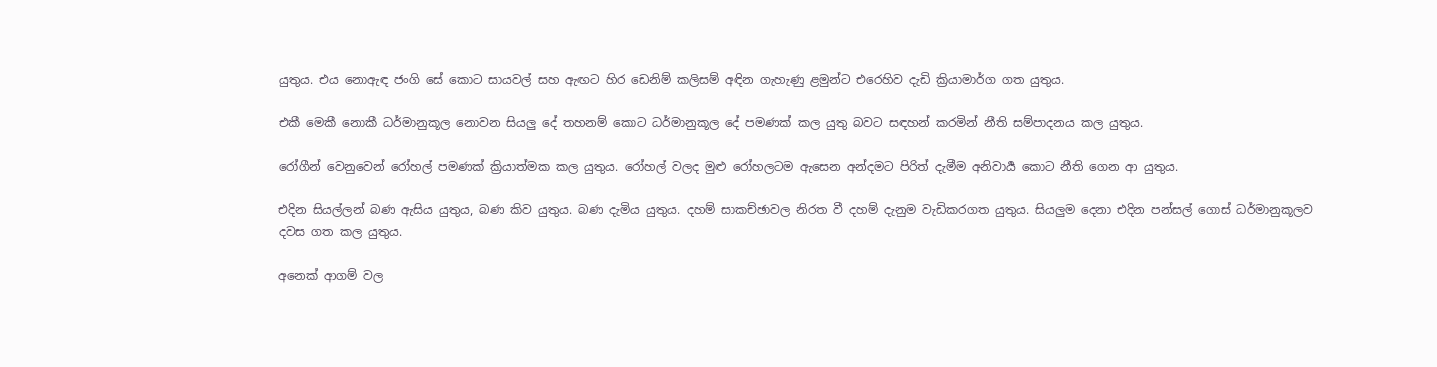යුතුය. එය නොඇඳ ජංගි සේ කොට සායවල් සහ ඇඟට හිර ඩෙනිම් කලිසම් අඳින ගැහැණු ළමුන්ට එරෙහිව දැඩි ක්‍රියාමාර්ග ගත යුතුය.

එකී මෙකී නොකී ධර්මානුකූල නොවන සියලු දේ තහනම් කොට ධර්මානුකූල දේ පමණක් කල යුතු බවට සඳහන් කරමින් නීති සම්පාදනය කල යුතුය.

රෝගීන් වෙනුවෙන් රෝහල් පමණක් ක්‍රියාත්මක කල යුතුය. රෝහල් වලද මුළු රෝහලටම ඇසෙන අන්දමට පිරිත් දැමීම අනිවාර්‍ය කොට නීති ගෙන ආ යුතුය.

එදින සියල්ලන් බණ ඇසිය යුතුය, බණ කිව යුතුය. බණ දැමිය යුතුය. දහම් සාකච්ඡාවල නිරත වී දහම් දැනුම වැඩිකරගත යුතුය. සියලුම දෙනා එදින පන්සල් ගොස් ධර්මානුකූලව දවස ගත කල යුතුය.

අනෙක් ආගම් වල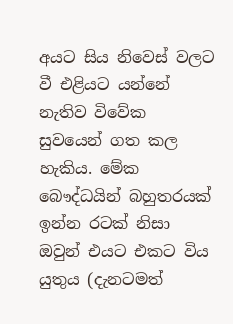අයට සිය නිවෙස් වලට වී එළියට යන්නේ නැතිව විවේක සුවයෙන් ගත කල හැකිය. මේක බෞද්ධයින් බහුතරයක් ඉන්න රටක් නිසා ඔවුන් එයට එකට විය යුතුය (දැනටමත්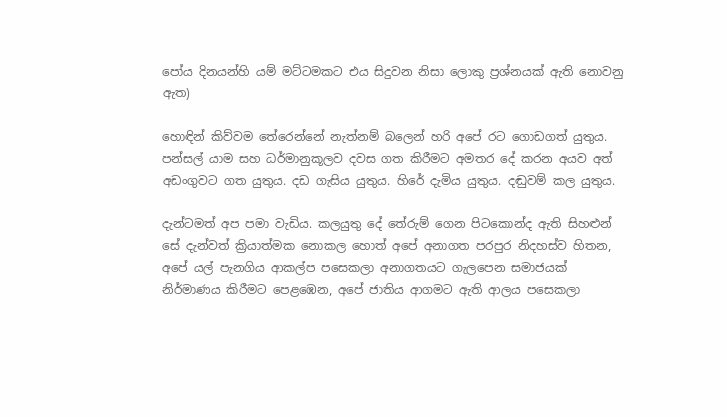පෝය දිනයන්හි යම් මට්ටමකට එය සිදුවන නිසා ලොකු ප්‍රශ්නයක් ඇති නොවනු ඇත)

හොඳින් කිව්වම තේරෙන්නේ නැත්නම් බලෙන් හරි අපේ රට ගොඩගත් යුතුය. පන්සල් යාම සහ ධර්මානුකූලව දවස ගත කිරීමට අමතර දේ කරන අයව අත් අඩංගුවට ගත යුතුය. දඩ ගැසිය යුතුය. හිරේ දැමිය යුතුය. දඬුවම් කල යුතුය.

දැන්ටමත් අප පමා වැඩිය. කලයුතු දේ තේරුම් ගෙන පිටකොන්ද ඇති සිහළුන් සේ දැන්වත් ක්‍රියාත්මක නොකල හොත් අපේ අනාගත පරපුර නිදහස්ව හිතන, අපේ යල් පැනගිය ආකල්ප පසෙකලා අනාගතයට ගැලපෙන සමාජයක් නිර්මාණය කිරීමට පෙළඹෙන, අපේ ජාතිය ආගමට ඇති ආලය පසෙකලා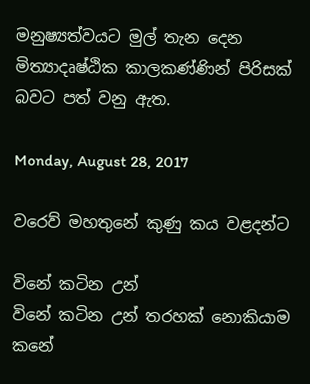මනුෂ්‍යත්වයට මුල් තැන දෙන මිත්‍යාදෘෂ්ඨික කාලකණ්ණින් පිරිසක් බවට පත් වනු ඇත.

Monday, August 28, 2017

වරෙව් මහතුනේ කුණු කය වළදන්ට

විනේ කටින උන්
විනේ කටින උන් තරහක් නොකියාම
කනේ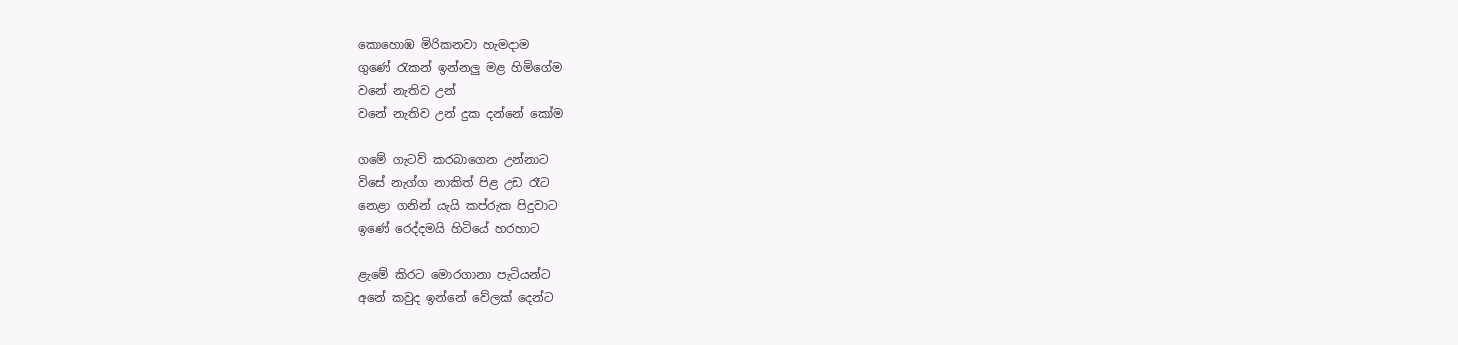කොහොඹ මිරිකනවා හැමදාම
ගුණේ රැකන් ඉන්නලු මළ හිමිගේම
වනේ නැතිව උන්
වනේ නැතිව උන් දුක දන්නේ කෝම

ගමේ ගැටව් කරබාගෙන උන්නාට
විසේ නැග්ග නාකිත් පිළ උඩ රෑට
නෙළා ගනින් යැයි කප්රුක පිදුවාට
ඉණේ රෙද්දමයි හිටියේ හරහාට

ළැමේ කිරට මොරගානා පැටියන්ට
අනේ කවුද ඉන්නේ වේලක් දෙන්ට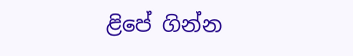ළිපේ ගින්න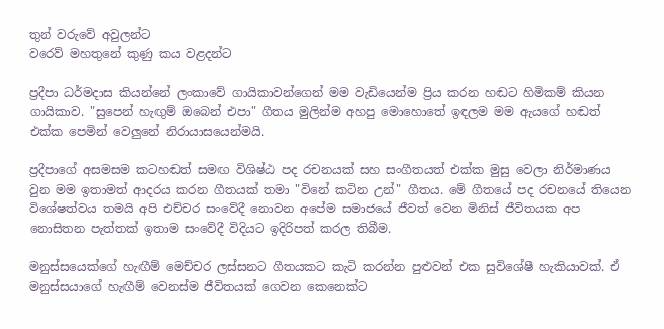තුන් වරුවේ අවුලන්ට
වරෙව් මහතුනේ කුණු කය වළදන්ට

ප්‍රදීපා ධර්මදාස කියන්නේ ලංකාවේ ගායිකාවන්ගෙන් මම වැඩියෙන්ම ප්‍රිය කරන හඬට හිමිකම් කියන ගායිකාව. "සුපෙන් හැඟුම් ඔබෙන් එපා" ගීතය මුලින්ම අහපු මොහොතේ ඉඳලම මම ඇයගේ හඬත් එක්ක පෙමින් වෙලුනේ නිරායාසයෙන්මයි.

ප්‍රදීපාගේ අසමසම කටහඬත් සමඟ විශිෂ්ඨ පද රචනයක් සහ සංගීතයත් එක්ක මුසු වෙලා නිර්මාණය වුන මම ඉතාමත් ආදරය කරන ගීතයක් තමා "විනේ කටින උන්" ගීතය. මේ ගීතයේ පද රචනයේ තියෙන විශේෂත්වය තමයි අපි එච්චර සංවේදී නොවන අපේම සමාජයේ ජීවත් වෙන මිනිස් ජීවිතයක අප නොසිතන පැත්තක් ඉතාම සංවේදී විදියට ඉදිරිපත් කරල තිබීම.

මනුස්සයෙක්ගේ හැඟීම් මෙච්චර ලස්සනට ගීතයකට කැටි කරන්න පුළුවන් එක සුවිශේෂී හැකියාවක්. ඒ මනුස්සයාගේ හැඟීම් වෙනස්ම ජීවිතයක් ගෙවන කෙනෙක්ට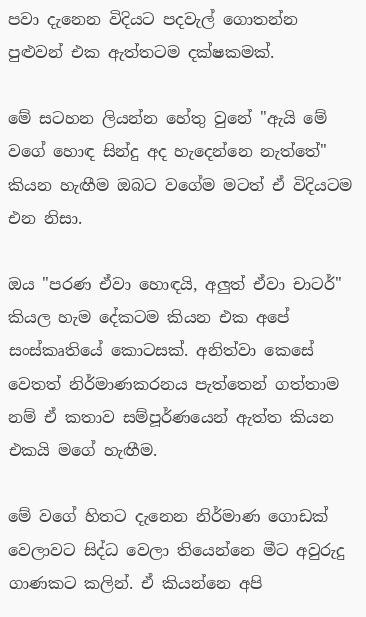පවා දැනෙන විදියට පදවැල් ගොතන්න පුළුවන් එක ඇත්තටම දක්ෂකමක්.

මේ සටහන ලියන්න හේතු වුනේ "ඇයි මේ වගේ හොඳ සින්දු අද හැදෙන්නෙ නැත්තේ" කියන හැඟීම ඔබට වගේම මටත් ඒ විදියටම එන නිසා.

ඔය "පරණ ඒවා හොඳයි, අලුත් ඒවා චාටර්" කියල හැම දේකටම කියන එක අපේ සංස්කෘතියේ කොටසක්. අනිත්වා කෙසේ වෙතත් නිර්මාණකරනය පැත්තෙන් ගත්තාම නම් ඒ කතාව සම්පූර්ණයෙන් ඇත්ත කියන එකයි මගේ හැඟීම.

මේ වගේ හිතට දැනෙන නිර්මාණ ගොඩක් වෙලාවට සිද්ධ වෙලා තියෙන්නෙ මීට අවුරුදු ගාණකට කලින්. ඒ කියන්නෙ අපි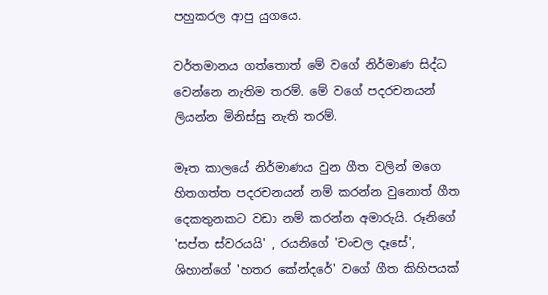පහුකරල ආපු යුගයෙ.

වර්තමානය ගත්තොත් මේ වගේ නිර්මාණ සිද්ධ වෙන්නෙ නැතිම තරම්. මේ වගේ පදරචනයන් ලියන්න මිනිස්සු නැති තරම්.

මෑත කාලයේ නිර්මාණය වුන ගීත වලින් මගෙ හිතගත්ත පදරචනයන් නම් කරන්න වුනොත් ගීත දෙකතුනකට වඩා නම් කරන්න අමාරුයි. රූනිගේ 'සප්ත ස්වරයයි' , රයනිගේ 'චංචල දෑසේ', ශිහාන්ගේ 'හතර කේන්දරේ' වගේ ගීත කිහිපයක්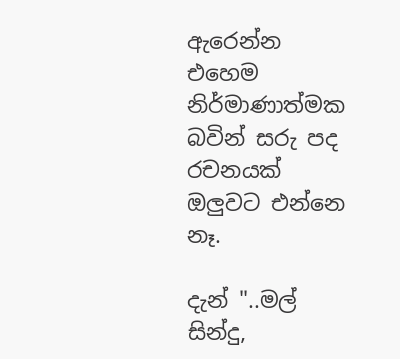ඇරෙන්න එහෙම නිර්මාණාත්මක බවින් සරු පද රචනයක් ඔලුවට එන්නෙ නෑ.

දැන් "..මල් සින්දු,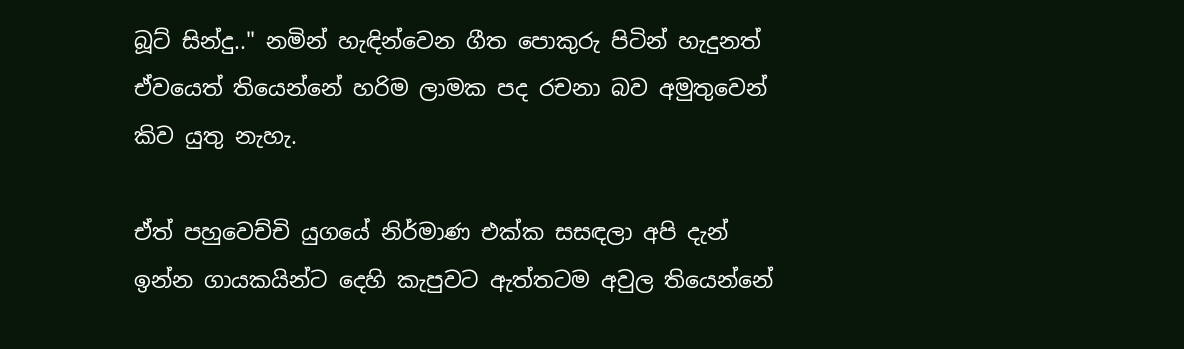බූට් සින්දු.." නමින් හැඳින්වෙන ගීත පොකුරු පිටින් හැදුනත් ඒවයෙත් තියෙන්නේ හරිම ලාමක පද රචනා බව අමුතුවෙන් කිව යුතු නැහැ.

ඒත් පහුවෙච්චි යුගයේ නිර්මාණ එක්ක සසඳලා අපි දැන් ඉන්න ගායකයින්ට දෙහි කැපුවට ඇත්තටම අවුල තියෙන්නේ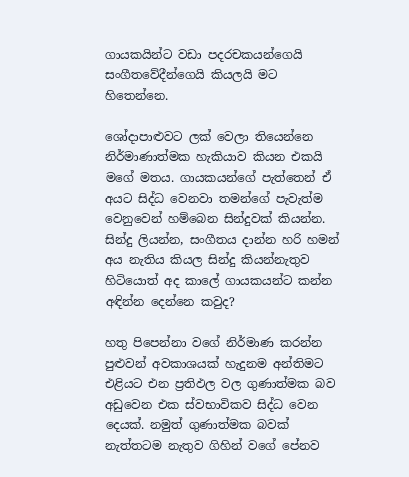ගායකයින්ට වඩා පදරචකයන්ගෙයි සංගීතවේදීන්ගෙයි කියලයි මට හිතෙන්නෙ.

ශෝදාපාළුවට ලක් වෙලා තියෙන්නෙ නිර්මාණාත්මක හැකියාව කියන එකයි මගේ මතය. ගායකයන්ගේ පැත්තෙන් ඒ අයට සිද්ධ වෙනවා තමන්ගේ පැවැත්ම වෙනුවෙන් හම්බෙන සින්දුවක් කියන්න. සින්දු ලියන්න, සංගීතය දාන්න හරි හමන් අය නැතිය කියල සින්දු කියන්නැතුව හිටියොත් අද කාලේ ගායකයන්ට කන්න අඳින්න දෙන්නෙ කවුද?

හතු පිපෙන්නා වගේ නිර්මාණ කරන්න පුළුවන් අවකාශයක් හැදුනම අන්තිමට එළියට එන ප්‍රතිඵල වල ගුණාත්මක බව අඩුවෙන එක ස්වභාවිකව සිද්ධ වෙන දෙයක්. නමුත් ගුණාත්මක බවක් නැත්තටම නැතුව ගිහින් වගේ පේනව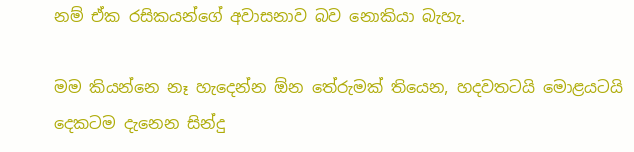නම් ඒක රසිකයන්ගේ අවාසනාව බව නොකියා බැහැ.

මම කියන්නෙ නෑ හැදෙන්න ඕන තේරුමක් තියෙන, හදවතටයි මොළයටයි දෙකටම දැනෙන සින්දු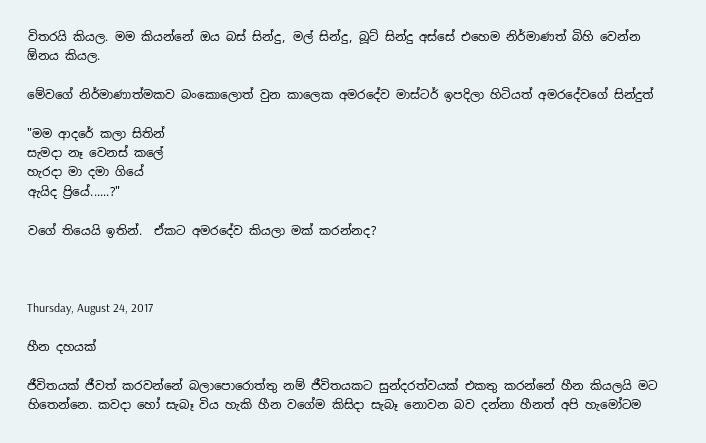විතරයි කියල. මම කියන්නේ ඔය බස් සින්දු, මල් සින්දු, බූට් සින්දු අස්සේ එහෙම නිර්මාණත් බිහි වෙන්න ඕනය කියල.

මේවගේ නිර්මාණාත්මකව බංකොලොත් වුන කාලෙක අමරදේව මාස්ටර් ඉපදිලා හිටියත් අමරදේවගේ සින්දුත්

"මම ආදරේ කලා සිතින්
සැමදා නෑ වෙනස් කලේ
හැරදා මා දමා ගියේ
ඇයිද ප්‍රියේ......?"

වගේ තියෙයි ඉතින්.  ඒකට අමරදේව කියලා මක් කරන්නද?



Thursday, August 24, 2017

හීන දහයක්

ජීවිතයක් ජීවත් කරවන්නේ බලාපොරොත්තු නම් ජීවිතයකට සුන්දරත්වයක් එකතු කරන්නේ හීන කියලයි මට හිතෙන්නෙ. කවදා හෝ සැබෑ විය හැකි හීන වගේම කිසිදා සැබෑ නොවන බව දන්නා හීනත් අපි හැමෝටම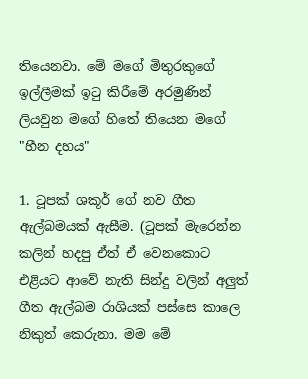තියෙනවා. මේ මගේ මිතුරකුගේ ඉල්ලීමක් ඉටු කිරීමේ අරමුණින් ලියවුන මගේ හිතේ තියෙන මගේ "හීන දහය"

1. ටූපක් ශකූර් ගේ නව ගීත ඇල්බමයක් ඇසීම. (ටූපක් මැරෙන්න කලින් හදපු ඒත් ඒ වෙනකොට එළියට ආවේ නැති සින්දු වලින් අලුත් ගීත ඇල්බම රාශියක් පස්සෙ කාලෙ නිකුත් කෙරුනා. මම මේ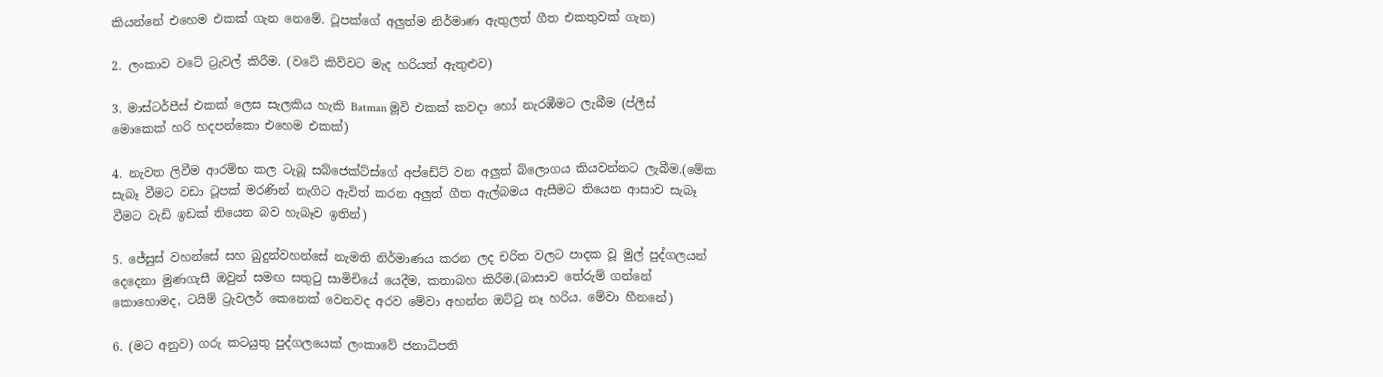කියන්නේ එහෙම එකක් ගැන නෙමේ. ටූපක්ගේ අලුත්ම නිර්මාණ ඇතුලත් ගීත එකතුවක් ගැන)

2. ලංකාව වටේ ට්‍රැවල් කිරීම. (වටේ කිව්වට මැද හරියත් ඇතුළුව)

3. මාස්ටර්පීස් එකක් ලෙස සැලකිය හැකි Batman මූවි එකක් කවදා හෝ නැරඹීමට ලැබීම (ප්ලීස් මොකෙක් හරි හදපන්කො එහෙම එකක්)

4. නැවත ලිවීම ආරම්භ කල ටැබූ සබ්ජෙක්ට්ස්ගේ අප්ඩේට් වන අලුත් බ්ලොගය කියවන්නට ලැබීම.(මේක සැබෑ වීමට වඩා ටූපක් මරණින් නැගිට ඇවිත් කරන අලුත් ගීත ඇල්බමය ඇසීමට තියෙන ආසාව සැබෑ වීමට වැඩි ඉඩක් තියෙන බව හැබෑව ඉතින්)

5. ජේසුස් වහන්සේ සහ බුදුන්වහන්සේ නැමති නිර්මාණය කරන ලද චරිත වලට පාදක වූ මුල් පුද්ගලයන් දෙදෙනා මුණගැසී ඔවුන් සමඟ සතුටු සාමිචියේ යෙදීම, කතාබහ කිරීම.(බාසාව තේරුම් ගන්නේ කොහොමද, ටයිම් ට්‍රැවලර් කෙනෙක් වෙනවද අරව මේවා අහන්න ඔට්ටු නෑ හරිය. මේවා හීනනේ)

6. (මට අනුව) ගරු කටයුතු පුද්ගලයෙක් ලංකාවේ ජනාධිපති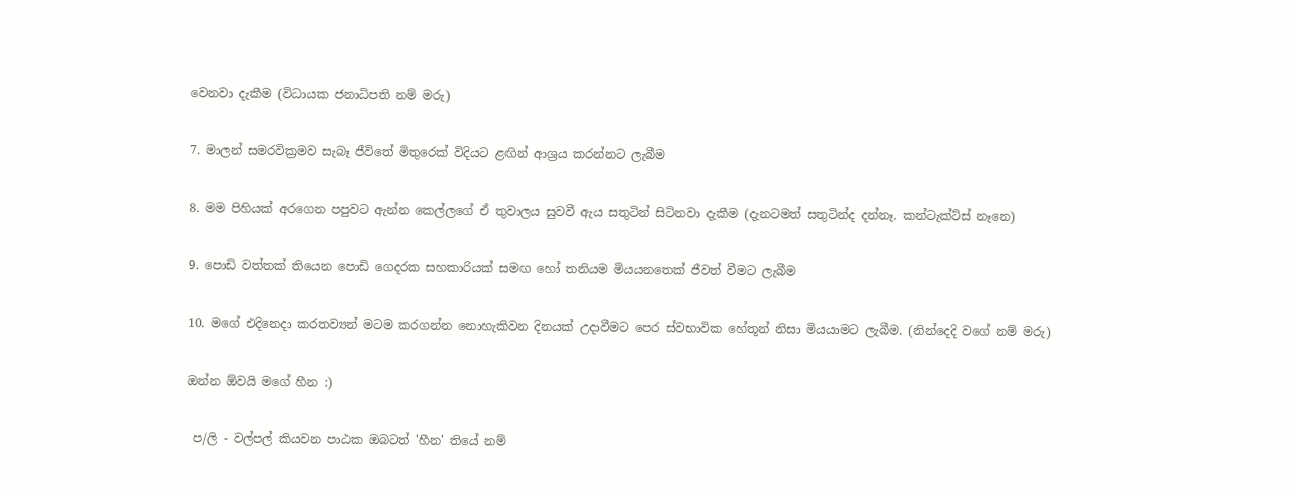වෙනවා දැකීම (විධායක ජනාධිපති නම් මරු)

7. මාලන් සමරවික්‍රමව සැබෑ ජීවිතේ මිතුරෙක් විදියට ළඟින් ආශ්‍රය කරන්නට ලැබීම

8. මම පිහියක් අරගෙන පපුවට ඇන්න කෙල්ලගේ ඒ තුවාලය සුවවී ඇය සතුටින් සිටිනවා දැකීම (දැනටමත් සතුටින්ද දන්නෑ. කන්ටැක්ට්ස් නෑනෙ)

9. පොඩි වත්තක් තියෙන පොඩි ගෙදරක සහකාරියක් සමඟ හෝ තනියම මියයනතෙක් ජීවත් වීමට ලැබීම

10. මගේ එදිනෙදා කරතව්‍යන් මටම කරගන්න නොහැකිවන දිනයක් උදාවීමට පෙර ස්වභාවික හේතූන් නිසා මියයාමට ලැබීම. (නින්දෙදි වගේ නම් මරු)

ඔන්න ඕවයි මගේ හීන :)

 ප/ලි - වල්පල් කියවන පාඨක ඔබටත් 'හීන' තියේ නම්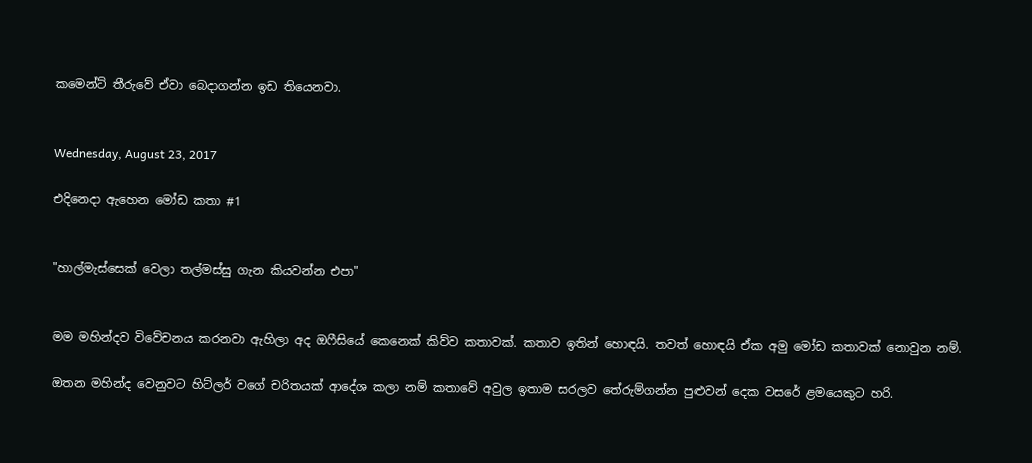කමෙන්ට් තීරුවේ ඒවා බෙදාගන්න ඉඩ තියෙනවා.


Wednesday, August 23, 2017

එදිනෙදා ඇහෙන මෝඩ කතා #1


"හාල්මැස්සෙක් වෙලා තල්මස්සු ගැන කියවන්න එපා"


මම මහින්දව විවේචනය කරනවා ඇහිලා අද ඔෆීසියේ කෙනෙක් කිව්ව කතාවක්. කතාව ඉතින් හොඳයි. තවත් හොඳයි ඒක අමු මෝඩ කතාවක් නොවුන නම්.

ඔතන මහින්ද වෙනුවට හිට්ලර් වගේ චරිතයක් ආදේශ කලා නම් කතාවේ අවුල ඉතාම සරලව තේරුම්ගන්න පුළුවන් දෙක වසරේ ළමයෙකුට හරි.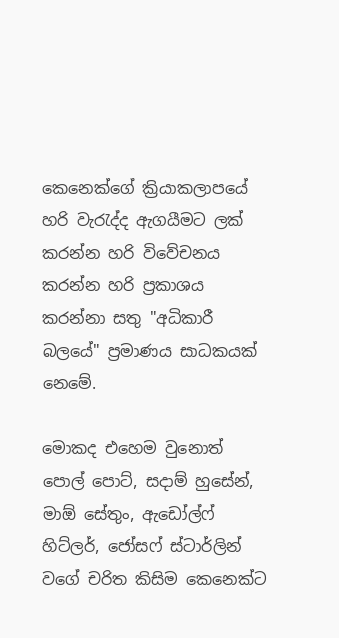කෙනෙක්ගේ ක්‍රියාකලාපයේ හරි වැරැද්ද ඇගයීමට ලක් කරන්න හරි විවේචනය කරන්න හරි ප්‍රකාශය කරන්නා සතු "අධිකාරී බලයේ" ප්‍රමාණය සාධකයක් නෙමේ.

මොකද එහෙම වුනොත් පොල් පොට්, සදාම් හුසේන්, මාඕ සේතුං, ඇඩෝල්ෆ් හිට්ලර්, ජෝසෆ් ස්ටාර්ලින් වගේ චරිත කිසිම කෙනෙක්ට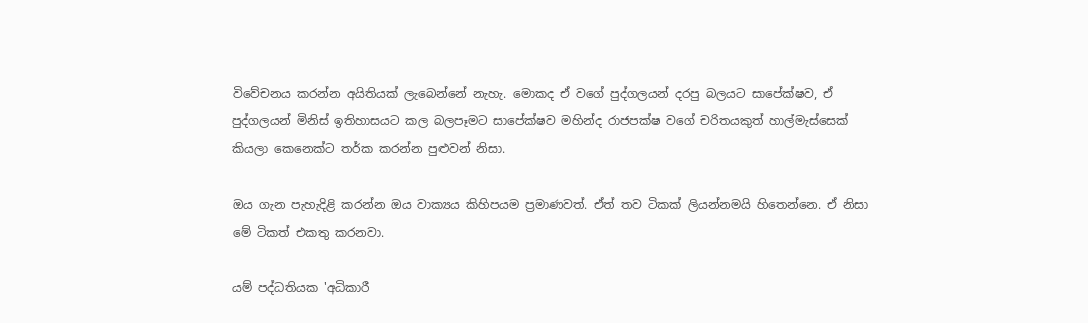විවේචනය කරන්න අයිතියක් ලැබෙන්නේ නැහැ. මොකද ඒ වගේ පුද්ගලයන් දරපු බලයට සාපේක්ෂව, ඒ පුද්ගලයන් මිනිස් ඉතිහාසයට කල බලපෑමට සාපේක්ෂව මහින්ද රාජපක්ෂ වගේ චරිතයකුත් හාල්මැස්සෙක් කියලා කෙනෙක්ට තර්ක කරන්න පුළුවන් නිසා.

ඔය ගැන පැහැදිළි කරන්න ඔය වාක්‍යය කිහිපයම ප්‍රමාණවත්. ඒත් තව ටිකක් ලියන්නමයි හිතෙන්නෙ. ඒ නිසා මේ ටිකත් එකතු කරනවා.

යම් පද්ධතියක 'අධිකාරී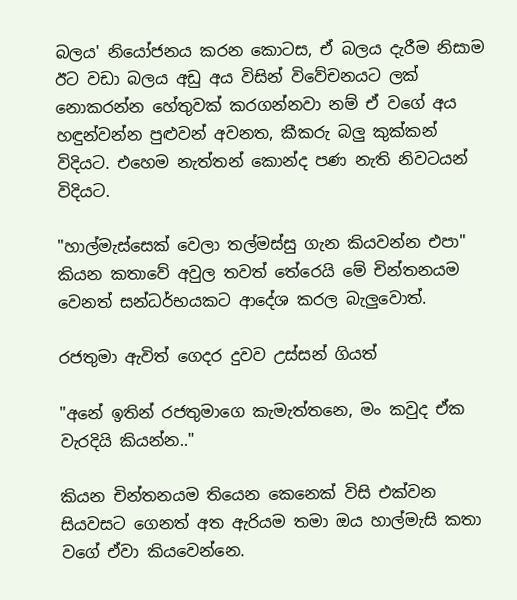බලය' නියෝජනය කරන කොටස, ඒ බලය දැරීම නිසාම ඊට වඩා බලය අඩු අය විසින් විවේචනයට ලක් නොකරන්න හේතුවක් කරගන්නවා නම් ඒ වගේ අය හඳුන්වන්න පුළුවන් අවනත, කීකරු බලු කුක්කන් විදියට. එහෙම නැත්තන් කොන්ද පණ නැති නිවටයන් විදියට.

"හාල්මැස්සෙක් වෙලා තල්මස්සු ගැන කියවන්න එපා" කියන කතාවේ අවුල තවත් තේරෙයි මේ චින්තනයම වෙනත් සන්ධර්භයකට ආදේශ කරල බැලුවොත්.

රජතුමා ඇවිත් ගෙදර දුවව උස්සන් ගියත්

"අනේ ඉතින් රජතුමාගෙ කැමැත්තනෙ, මං කවුද ඒක වැරදියි කියන්න.."

කියන චින්තනයම තියෙන කෙනෙක් විසි එක්වන සියවසට ගෙනත් අත ඇරියම තමා ඔය හාල්මැසි කතා වගේ ඒවා කියවෙන්නෙ.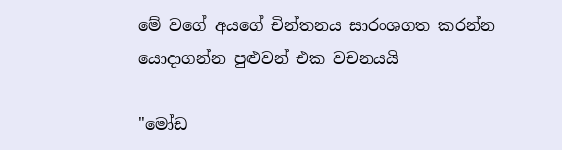මේ වගේ අයගේ චින්තනය සාරංශගත කරන්න යොදාගන්න පුළුවන් එක වචනයයි

"මෝඩ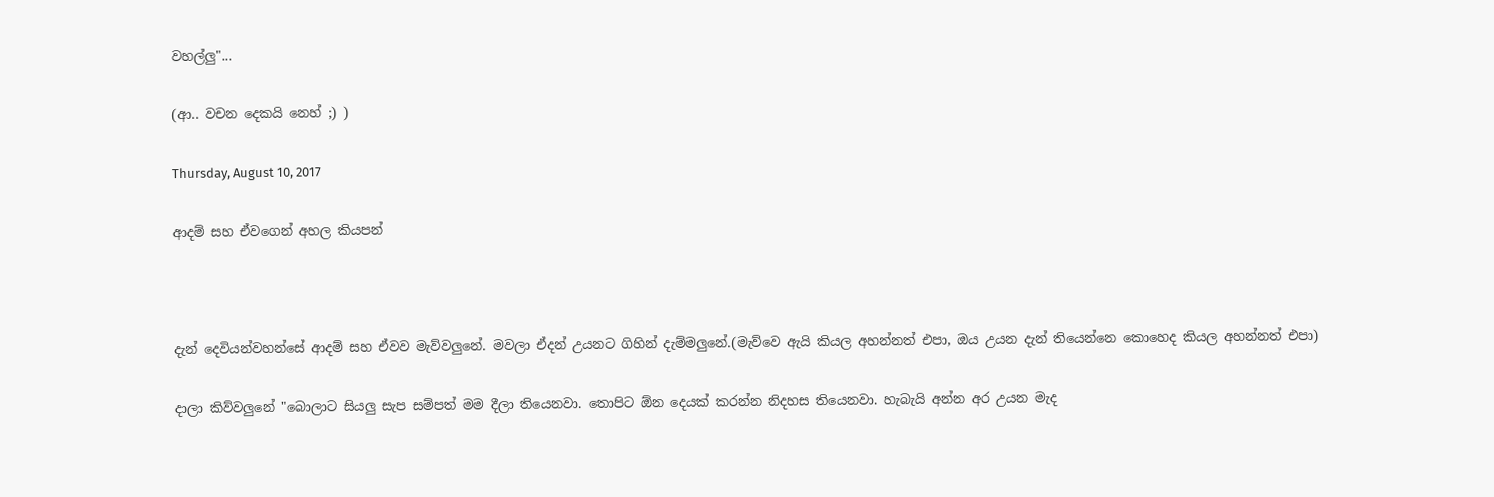වහල්ලු"...

(ආ.. වචන දෙකයි නෙහ් ;) )

Thursday, August 10, 2017

ආදම් සහ ඒවගෙන් අහල කියපන්



දැන් දෙවියන්වහන්සේ ආදම් සහ ඒවව මැව්වලුනේ. මවලා ඒදන් උයනට ගිහින් දැම්මලුනේ.(මැව්වෙ ඇයි කියල අහන්නත් එපා, ඔය උයන දැන් තියෙන්නෙ කොහෙද කියල අහන්නත් එපා)

දාලා කිව්වලුනේ "බොලාට සියලු සැප සම්පත් මම දීලා තියෙනවා. තොපිට ඕන දෙයක් කරන්න නිදහස තියෙනවා. හැබැයි අන්න අර උයන මැද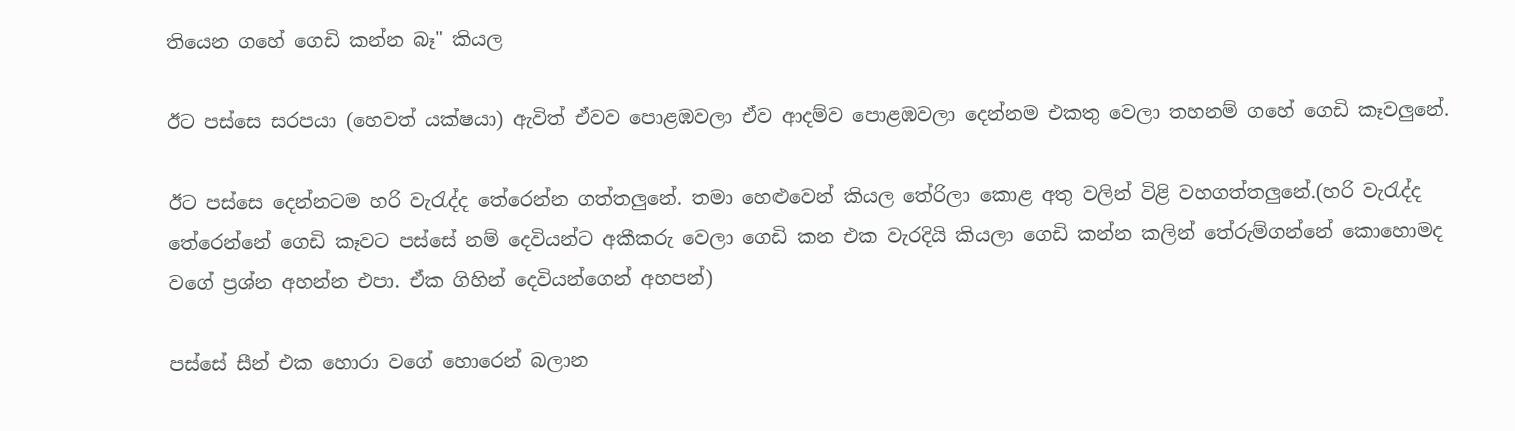තියෙන ගහේ ගෙඩි කන්න බෑ" කියල

ඊට පස්සෙ සරපයා (හෙවත් යක්ෂයා) ඇවිත් ඒවව පොළඹවලා ඒව ආදම්ව පොළඹවලා දෙන්නම එකතු වෙලා තහනම් ගහේ ගෙඩි කෑවලුනේ.

ඊට පස්සෙ දෙන්නටම හරි වැරැද්ද තේරෙන්න ගත්තලුනේ. තමා හෙළුවෙන් කියල තේරිලා කොළ අතු වලින් විළි වහගත්තලුනේ.(හරි වැරැද්ද තේරෙන්නේ ගෙඩි කෑවට පස්සේ නම් දෙවියන්ට අකීකරු වෙලා ගෙඩි කන එක වැරදියි කියලා ගෙඩි කන්න කලින් තේරුම්ගන්නේ කොහොමද වගේ ප්‍රශ්න අහන්න එපා. ඒක ගිහින් දෙවියන්ගෙන් අහපන්)

පස්සේ සීන් එක හොරා වගේ හොරෙන් බලාන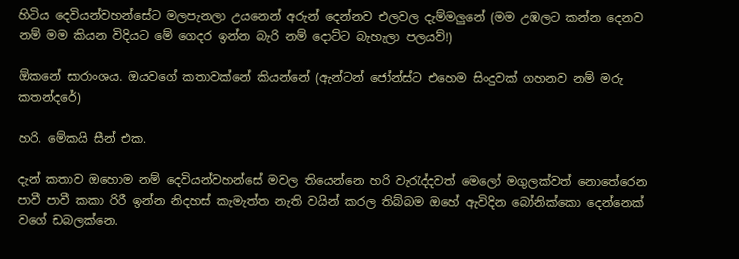හිටිය දෙවියන්වහන්සේට මලපැනලා උයනෙන් අරුන් දෙන්නව එලවල දැම්මලුනේ (මම උඹලට කන්න දෙනව නම් මම කියන විදියට මේ ගෙදර ඉන්න බැරි නම් දොට්ට බැහැලා පලයව්!)

ඕකනේ සාරාංශය. ඔයවගේ කතාවක්නේ කියන්නේ (ඇන්ටන් ජෝන්ස්ට එහෙම සිංදුවක් ගහනව නම් මරු කතන්දරේ)

හරි. මේකයි සීන් එක.

දැන් කතාව ඔහොම නම් දෙවියන්වහන්සේ මවල තියෙන්නෙ හරි වැරැද්දවත් මෙලෝ මගුලක්වත් නොතේරෙන පාවී පාවී කකා රිරී ඉන්න නිදහස් කැමැත්ත නැති වයින් කරල තිබ්බම ඔහේ ඇවිදින බෝනික්කො දෙන්නෙක් වගේ ඩබලක්නෙ.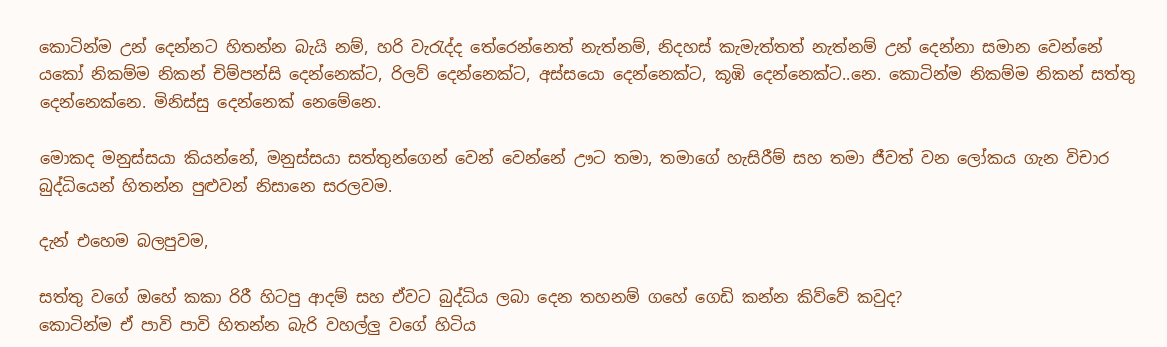කොටින්ම උන් දෙන්නට හිතන්න බැයි නම්, හරි වැරැද්ද තේරෙන්නෙත් නැත්නම්, නිදහස් කැමැත්තත් නැත්නම් උන් දෙන්නා සමාන වෙන්නේ යකෝ නිකම්ම නිකන් චිම්පන්සි දෙන්නෙක්ට, රිලව් දෙන්නෙක්ට, අස්සයො දෙන්නෙක්ට, කූඹි දෙන්නෙක්ට..නෙ. කොටින්ම නිකම්ම නිකන් සත්තු දෙන්නෙක්නෙ. මිනිස්සු දෙන්නෙක් නෙමේනෙ.

මොකද මනුස්සයා කියන්නේ, මනුස්සයා සත්තුන්ගෙන් වෙන් වෙන්නේ ඌට තමා, තමාගේ හැසිරීම් සහ තමා ජීවත් වන ලෝකය ගැන විචාර බුද්ධියෙන් හිතන්න පුළුවන් නිසානෙ සරලවම.

දැන් එහෙම බලපුවම,

සත්තු වගේ ඔහේ කකා රිරී හිටපු ආදම් සහ ඒවට බුද්ධිය ලබා දෙන තහනම් ගහේ ගෙඩි කන්න කිව්වේ කවුද?
කොටින්ම ඒ පාවි පාවි හිතන්න බැරි වහල්ලු වගේ හිටිය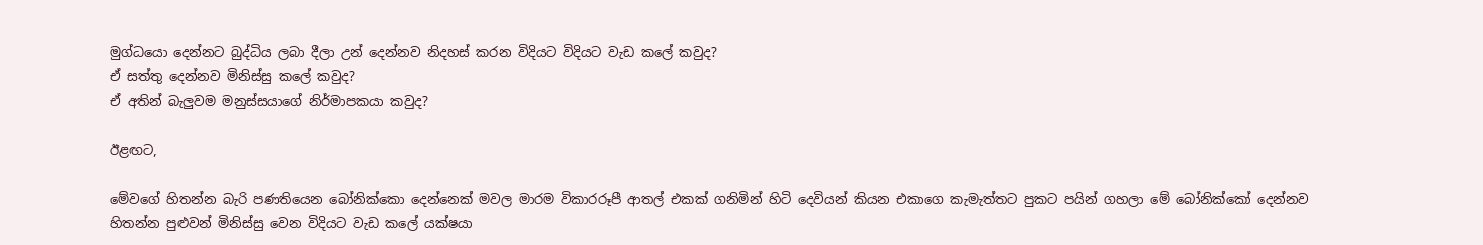මුග්ධයො දෙන්නට බුද්ධිය ලබා දීලා උන් දෙන්නව නිදහස් කරන විදියට විදියට වැඩ කලේ කවුද?
ඒ සත්තු දෙන්නව මිනිස්සු කලේ කවුද?
ඒ අතින් බැලුවම මනුස්සයාගේ නිර්මාපකයා කවුද?

ඊළඟට,

මේවගේ හිතන්න බැරි පණතියෙන බෝනික්කො දෙන්නෙක් මවල මාරම විකාරරූපී ආතල් එකක් ගනිමින් හිටි දෙවියන් කියන එකාගෙ කැමැත්තට පුකට පයින් ගහලා මේ බෝනික්කෝ දෙන්නව හිතන්න පුළුවන් මිනිස්සු වෙන විදියට වැඩ කලේ යක්ෂයා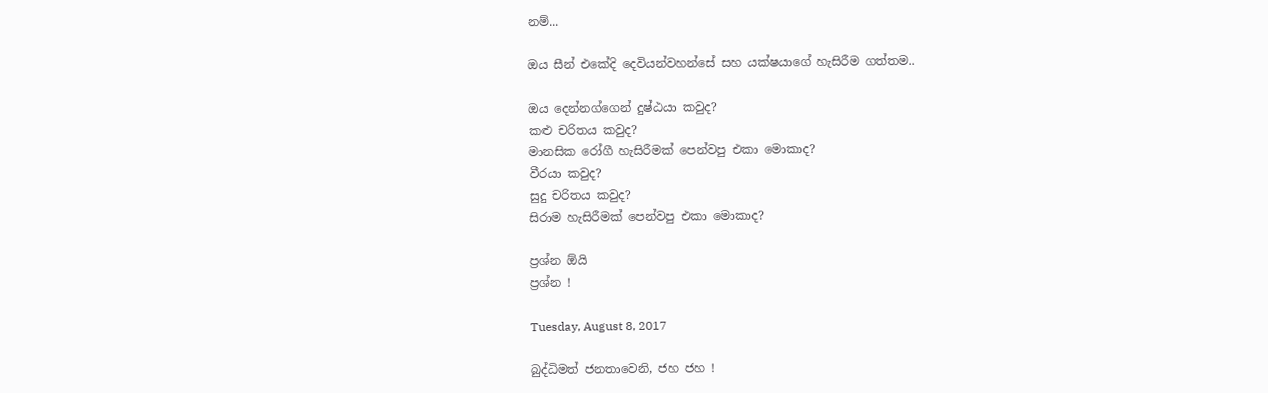නම්...

ඔය සීන් එකේදි දෙවියන්වහන්සේ සහ යක්ෂයාගේ හැසිරීම ගත්තම..

ඔය දෙන්නග්ගෙන් දුෂ්ඨයා කවුද?
කළු චරිතය කවුද?
මානසික රෝගී හැසිරීමක් පෙන්වපු එකා මොකාද?
වීරයා කවුද?
සුදු චරිතය කවුද?
සිරාම හැසිරීමක් පෙන්වපු එකා මොකාද?

ප්‍රශ්න ඕයි
ප්‍රශ්න !

Tuesday, August 8, 2017

බුද්ධිමත් ජනතාවෙනි, ජහ ජහ !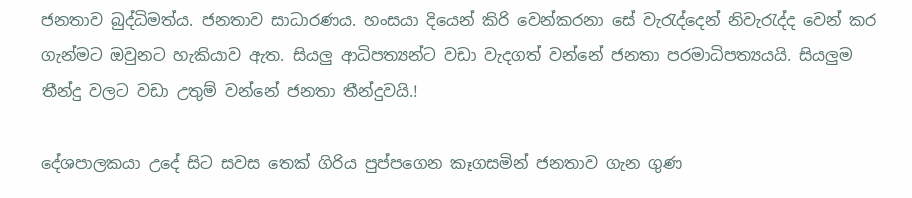ජනතාව බුද්ධිමත්ය. ජනතාව සාධාරණය. හංසයා දියෙන් කිරි වෙන්කරනා සේ වැරැද්දෙන් නිවැරැද්ද වෙන් කර ගැන්මට ඔවුනට හැකියාව ඇත. සියලු ආධිපත්‍යන්ට වඩා වැදගත් වන්නේ ජනතා පරමාධිපත්‍යයයි. සියලුම තීන්දු වලට වඩා උතුම් වන්නේ ජනතා තීන්දුවයි.!

දේශපාලකයා උදේ සිට සවස තෙක් ගිරිය පුප්පගෙන කෑගසමින් ජනතාව ගැන ගුණ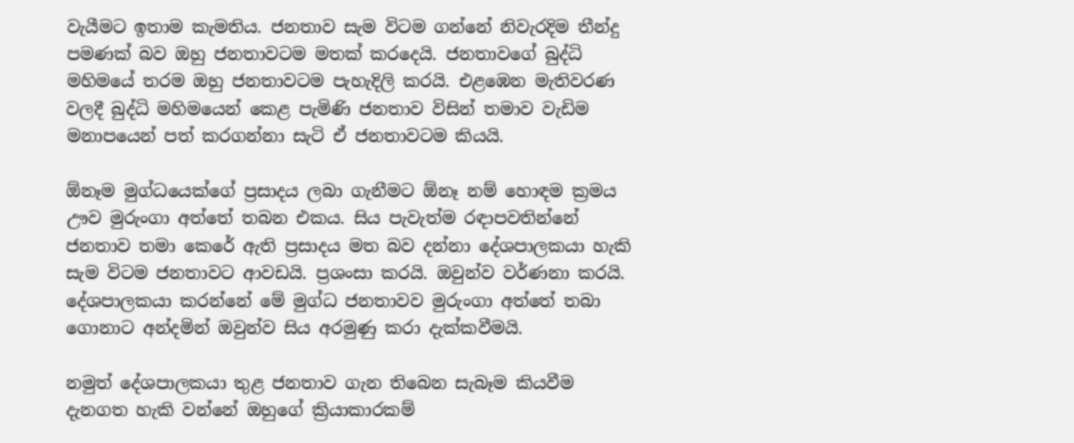වැයීමට ඉතාම කැමතිය. ජනතාව සැම විටම ගන්නේ නිවැරදිම තීන්දු පමණක් බව ඔහු ජනතාවටම මතක් කරදෙයි. ජනතාවගේ බුද්ධි මහිමයේ තරම ඔහු ජනතාවටම පැහැදිලි කරයි. එළඹෙන මැතිවරණ වලදී බුද්ධි මහිමයෙන් කෙළ පැමිණි ජනතාව විසින් තමාව වැඩිම මනාපයෙන් පත් කරගන්නා සැටි ඒ ජනතාවටම කියයි.

ඕනෑම මුග්ධයෙක්ගේ ප්‍රසාදය ලබා ගැනීමට ඕනෑ නම් හොඳම ක්‍රමය ඌව මුරුංගා අත්තේ තබන එකය. සිය පැවැත්ම රඳාපවතින්නේ ජනතාව තමා කෙරේ ඇති ප්‍රසාදය මත බව දන්නා දේශපාලකයා හැකි සැම විටම ජනතාවට ආවඩයි. ප්‍රශංසා කරයි. ඔවුන්ව වර්ණනා කරයි. දේශපාලකයා කරන්නේ මේ මුග්ධ ජනතාවව මුරුංගා අත්තේ තබා ගොනාට අන්දමින් ඔවුන්ව සිය අරමුණු කරා දැක්කවීමයි.

නමුත් දේශපාලකයා තුළ ජනතාව ගැන තිබෙන සැබෑම කියවීම දැනගත හැකි වන්නේ ඔහුගේ ක්‍රියාකාරකම්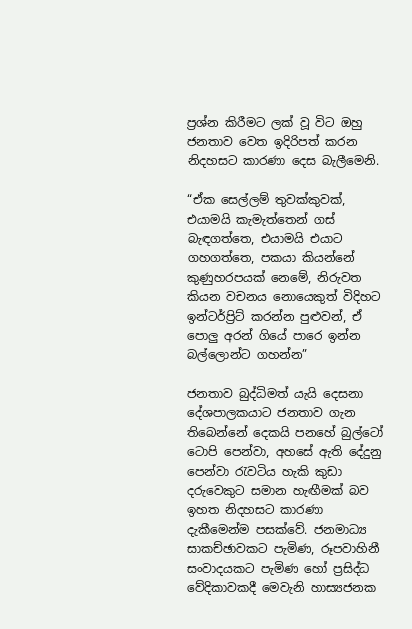ප්‍රශ්න කිරීමට ලක් වූ විට ඔහු ජනතාව වෙත ඉදිරිපත් කරන නිදහසට කාරණා දෙස බැලීමෙනි.

“ඒක සෙල්ලම් තුවක්කුවක්, එයාමයි කැමැත්තෙන් ගස් බැඳගත්තෙ, එයාමයි එයාට ගහගත්තෙ, පකයා කියන්නේ කුණුහරපයක් නෙමේ, නිරුවත කියන වචනය නොයෙකුත් විදිහට ඉන්ටර්ප්‍රිට් කරන්න පුළුවන්, ඒ පොලු අරන් ගියේ පාරෙ ඉන්න බල්ලොන්ට ගහන්න”

ජනතාව බුද්ධිමත් යැයි දෙසනා දේශපාලකයාට ජනතාව ගැන තිබෙන්නේ දෙකයි පනහේ බුල්ටෝ ටොපි පෙන්වා, අහසේ ඇති දේදුනු පෙන්වා රැවටිය හැකි කුඩා දරුවෙකුට සමාන හැඟීමක් බව ඉහත නිදහසට කාරණා දැකීමෙන්ම පසක්වේ. ජනමාධ්‍ය සාක‍‍ච්ඡාවකට පැමිණ, රූපවාහිනී සංවාදයකට පැමිණ හෝ ප්‍රසිද්ධ වේදිකාවකදී මෙවැනි හාස්‍යජනක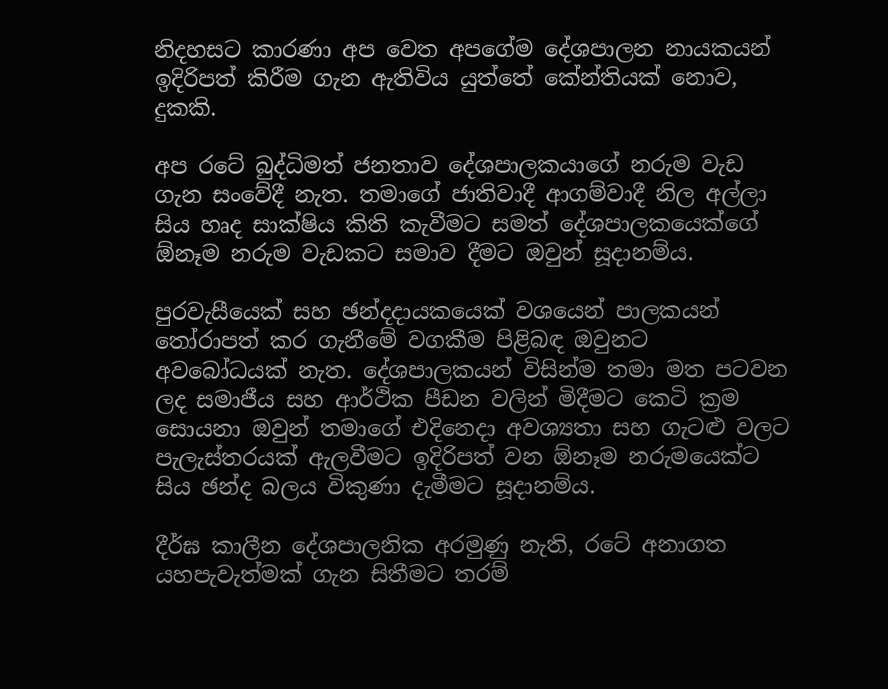නිදහසට කාරණා අප වෙත අපගේම දේශපාලන නායකයන් ඉදිරිපත් කිරීම ගැන ඇතිවිය යුත්තේ කේන්තියක් නොව, දුකකි.

අප රටේ බුද්ධිමත් ජනතාව දේශපාලකයාගේ නරුම වැඩ ගැන සංවේදී නැත. තමාගේ ජාතිවාදී ආගම්වාදී නිල අල්ලා සිය හෘද සාක්ෂිය කිති කැවීමට සමත් දේශපාලකයෙක්ගේ ඕනෑම නරුම වැඩකට සමාව දීමට ඔවුන් සූදානම්ය.

පුරවැසීයෙක් සහ ඡන්දදායකයෙක් වශයෙන් පාලකයන් තෝරාපත් කර ගැනීමේ වගකීම පිළිබඳ ඔවුනට අවබෝධයක් නැත. දේශපාලකයන් විසින්ම තමා මත පටවන ලද සමාජීය සහ ආර්ථික පීඩන වලින් මිදීමට කෙටි ක්‍රම සොයනා ඔවුන් තමාගේ එදිනෙදා අවශ්‍යතා සහ ගැටළු වලට පැලැස්තරයක් ඇලවීමට ඉදිරිපත් වන ඕනෑම නරුමයෙක්ට සිය ඡන්ද බලය විකුණා දැමීමට සූදානම්ය.

දීර්ඝ කාලීන දේශපාලනික අරමුණු නැති, රටේ අනාගත යහපැවැත්මක් ගැන සිතීමට තරම්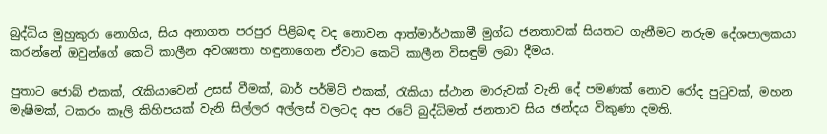බුද්ධිය මුහුකුරා නොගිය, සිය අනාගත පරපුර පිළිබඳ වද නොවන ආත්මාර්ථකාමී මුග්ධ ජනතාවක් සියතට ගැනීමට නරුම දේශපාලකයා කරන්නේ ඔවුන්ගේ කෙටි කාලීන අවශ්‍යතා හඳුනාගෙන ඒවාට කෙටි කාලීන විසඳුම් ලබා දීමය.

පුතාට ජොබ් එකක්, රැකියාවෙන් උසස් වීමක්, බාර් පර්මිට් එකක්, රැකියා ස්ථාන මාරුවක් වැනි දේ පමණක් නොව රෝද පුටුවක්, මහන මැෂිමක්, ටකරං කෑලි කිහිපයක් වැනි සිල්ලර අල්ලස් වලටද අප රටේ බුද්ධිමත් ජනතාව සිය ඡන්දය විකුණා දමති.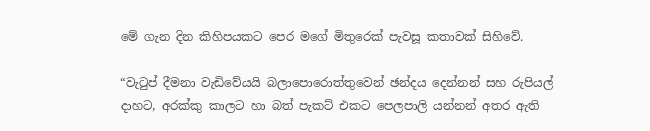මේ ගැන දින කිහිපයකට පෙර මගේ මිතුරෙක් පැවසූ කතාවක් සිහිවේ.

“වැටුප් දීමනා වැඩිවේයයි බලාපොරොත්තුවෙන් ඡන්දය දෙන්නන් සහ රුපියල් දාහට, අරක්කු කාලට හා බත් පැකට් එකට පෙලපාලි යන්නන් අතර ඇති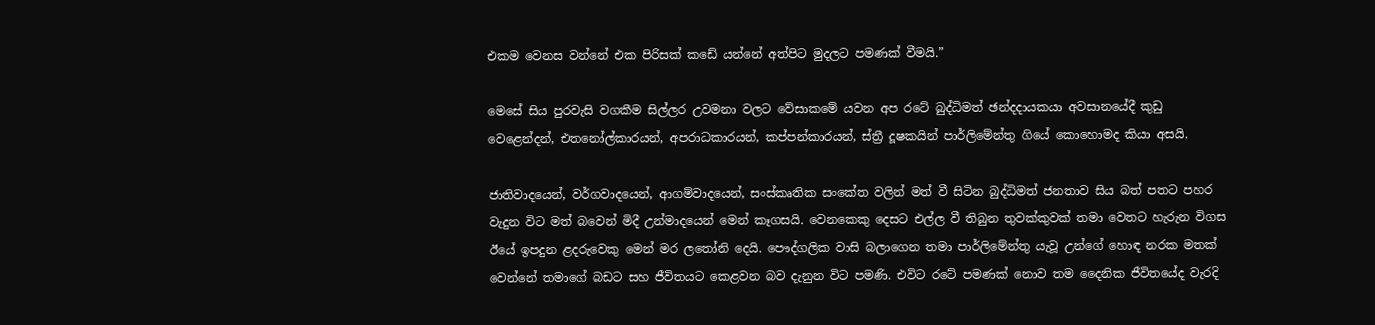එකම වෙනස වන්නේ එක පිරිසක් කඩේ යන්නේ අත්පිට මුදලට පමණක් වීමයි.”

මෙසේ සිය පුරවැසි වගකීම සිල්ලර උවමනා වලට වේසාකමේ යවන අප රටේ බුද්ධිමත් ඡන්දදායකයා අවසානයේදී කුඩු වෙළෙන්දන්, එතනෝල්කාරයන්, අපරාධකාරයන්, කප්පන්කාරයන්, ස්‍ත්‍රී දූෂකයින් පාර්ලිමේන්තු ගියේ කොහොමද කියා අසයි.

ජාතිවාදයෙන්, වර්ගවාදයෙන්, ආගම්වාදයෙන්, සංස්කෘතික සංකේත වලින් මත් වී සිටින බුද්ධිමත් ජනතාව සිය බත් පතට පහර වැදුන විට මත් බවෙන් මිදී උන්මාදයෙන් මෙන් කෑගසයි. වෙනකෙකු දෙසට එල්ල වී තිබුන තුවක්කුවක් තමා වෙතට හැරුන විගස ඊයේ ඉපදුන ළදරුවෙකු මෙන් මර ලතෝනි දෙයි. පෞද්ගලික වාසි බලාගෙන තමා පාර්ලිමේන්තු යැවූ උන්ගේ හොඳ නරක මතක් වෙන්නේ තමාගේ බඩට සහ ජීවිතයට කෙළවන බව දැනුන විට පමණි. එවිට රටේ පමණක් නොව තම දෛනික ජීවිතයේද වැරදි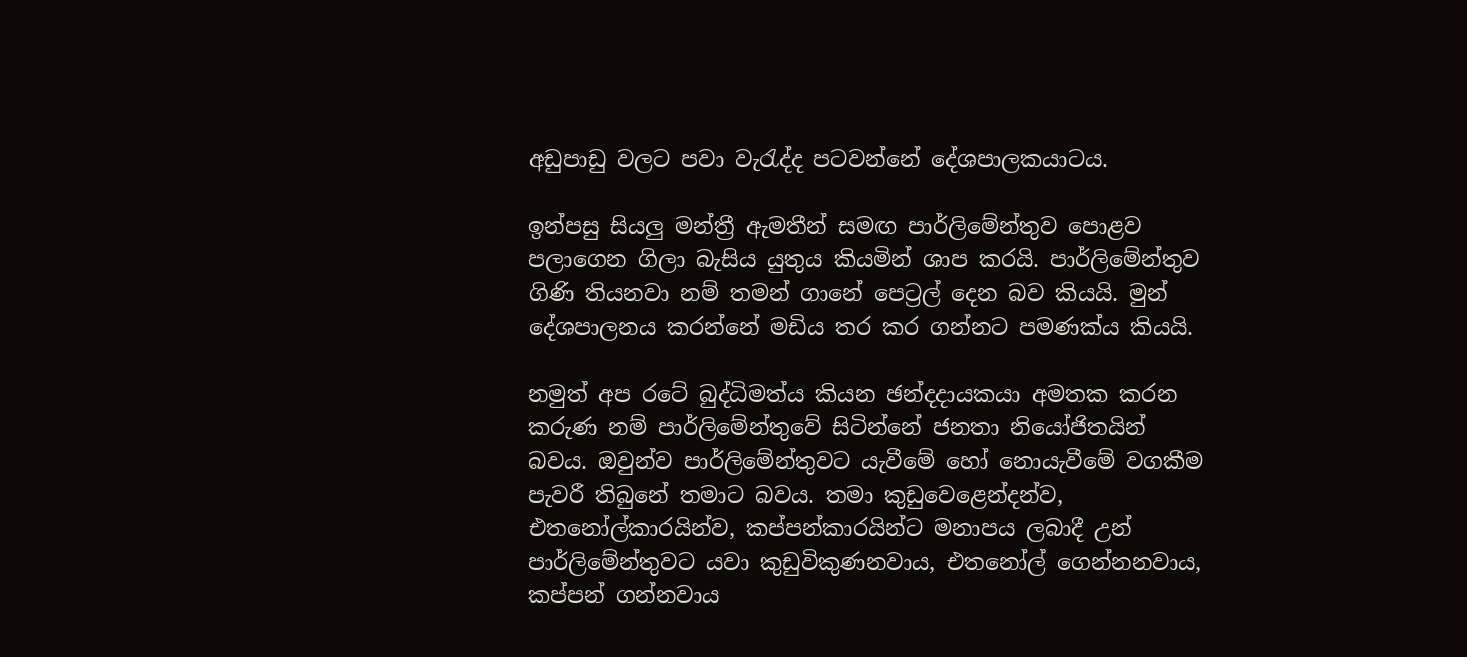අඩුපාඩු වලට පවා වැරැද්ද පටවන්නේ දේශපාලකයාටය.

ඉන්පසු සියලු මන්ත්‍රී ඇමතීන් සමඟ පාර්ලිමේන්තුව පොළව පලාගෙන ගිලා බැසිය යුතුය කියමින් ශාප කරයි. පාර්ලිමේන්තුව ගිණි තියනවා නම් තමන් ගානේ පෙට්‍රල් දෙන බව කියයි. මුන් දේශපාලනය කරන්නේ මඩිය තර කර ගන්නට පමණක්ය කියයි.

නමුත් අප රටේ බුද්ධිමත්ය කියන ඡන්දදායකයා අමතක කරන කරුණ නම් පාර්ලිමේන්තුවේ සිටින්නේ ජනතා නියෝජිතයින් බවය. ඔවුන්ව පාර්ලිමේන්තුවට යැවීමේ හෝ නොයැවීමේ වගකීම පැවරී තිබුනේ තමාට බවය. තමා කුඩුවෙළෙන්දන්ව, එතනෝල්කාරයින්ව, කප්පන්කාරයින්ට මනාපය ලබාදී උන් පාර්ලිමේන්තුවට යවා කුඩුවිකුණනවාය, එතනෝල් ගෙන්නනවාය, කප්පන් ගන්නවාය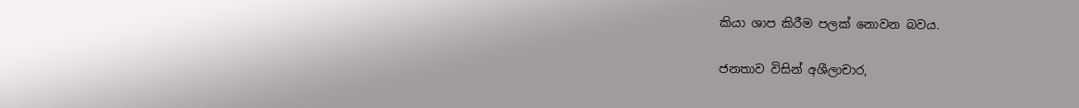කියා ශාප කිරීම පලක් නොවන බවය.

ජනතාව විසින් අශීලාචාර,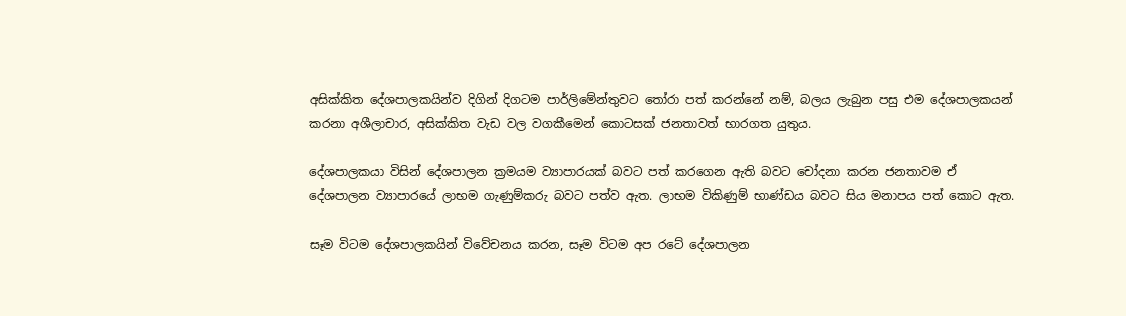අසික්කිත දේශපාලකයින්ව දිගින් දිගටම පාර්ලිමේන්තුවට තෝරා පත් කරන්නේ නම්, බලය ලැබුන පසු එම දේශපාලකයන් කරනා අශීලාචාර, අසික්කිත වැඩ වල වගකීමෙන් කොටසක් ජනතාවත් භාරගත යුතුය.

දේශපාලකයා විසින් දේශපාලන ක්‍රමයම ව්‍යාපාරයක් බවට පත් කරගෙන ඇති බවට චෝදනා කරන ජනතාවම ඒ දේශපාලන ව්‍යාපාරයේ ලාභම ගැණුම්කරු බවට පත්ව ඇත. ලාභම විකිණුම් භාණ්ඩය බවට සිය මනාපය පත් කොට ඇත.

සෑම විටම දේශපාලකයින් විවේචනය කරන, සෑම විටම අප රටේ දේශපාලන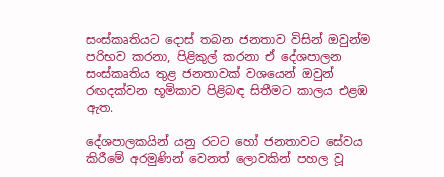සංස්කෘතියට දොස් තබන ජනතාව විසින් ඔවුන්ම පරිභව කරනා, පිළිකුල් කරනා ඒ දේශපාලන සංස්කෘතිය තුළ ජනතාවක් වශයෙන් ඔවුන් රඟදක්වන භූමිකාව පිළිබඳ සිතීමට කාලය එළඹ ඇත.

දේශපාලකයින් යනු රටට හෝ ජනතාවට සේවය කිරීමේ අරමුණින් වෙනත් ලොවකින් පහල වූ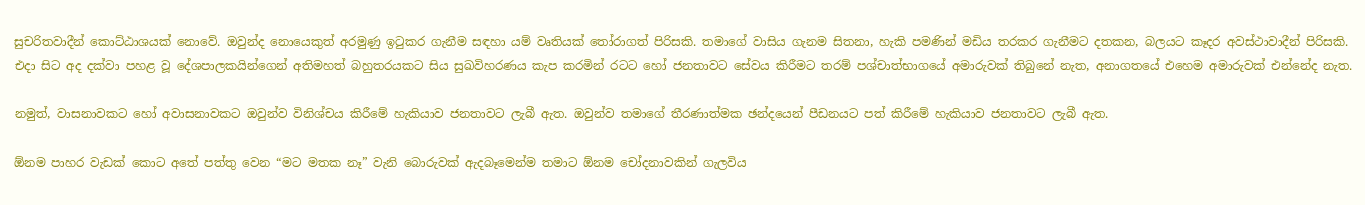සුචරිතවාදීන් කොට්ඨාශයක් නොවේ. ඔවුන්ද නොයෙකුත් අරමුණු ඉටුකර ගැනීම සඳහා යම් වෘතියක් තෝරාගත් පිරිසකි. තමාගේ වාසිය ගැනම සිතනා, හැකි පමණින් මඩිය තරකර ගැනීමට දතකන, බලයට කෑදර අවස්ථාවාදීන් පිරිසකි. එදා සිට අද දක්වා පහළ වූ දේශපාලකයින්ගෙන් අතිමහත් බහුතරයකට සිය සුඛවිහරණය කැප කරමින් රටට හෝ ජනතාවට සේවය කිරීමට තරම් පශ්චාත්භාගයේ අමාරුවක් තිබුනේ නැත, අනාගතයේ එහෙම අමාරුවක් එන්නේද නැත.

නමුත්, වාසනාවකට හෝ අවාසනාවකට ඔවුන්ව විනිශ්චය කිරීමේ හැකියාව ජනතාවට ලැබී ඇත. ඔවුන්ව තමාගේ තීරණාත්මක ඡන්දයෙන් පීඩනයට පත් කිරීමේ හැකියාව ජනතාවට ලැබී ඇත.

ඕනම පාහර වැඩක් කොට අතේ පත්තු වෙන “මට මතක නෑ” වැනි බොරුවක් ඇදබෑමෙන්ම තමාට ඕනම චෝදනාවකින් ගැලවිය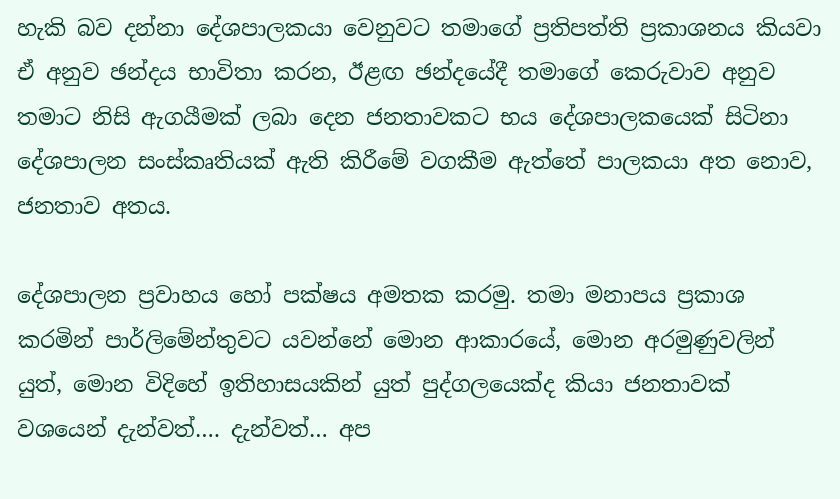හැකි බව දන්නා දේශපාලකයා වෙනුවට තමාගේ ප්‍රතිපත්ති ප්‍රකාශනය කියවා ඒ අනුව ඡන්දය භාවිතා කරන, ඊළඟ ඡන්දයේදී තමාගේ කෙරුවාව අනුව තමාට නිසි ඇගයීමක් ලබා දෙන ජනතාවකට භය දේශපාලකයෙක් සිටිනා දේශපාලන සංස්කෘතියක් ඇති කිරීමේ වගකීම ඇත්තේ පාලකයා අත නොව, ජනතාව අතය.

දේශපාලන ප්‍රවාහය හෝ පක්ෂය අමතක කරමු. තමා මනාපය ප්‍රකාශ කරමින් පාර්ලිමේන්තුවට යවන්නේ මොන ආකාරයේ, මොන අරමුණුවලින් යුත්, මොන විදිහේ ඉතිහාසයකින් යුත් පුද්ගලයෙක්ද කියා ජනතාවක් වශයෙන් දැන්වත්…. දැන්වත්… අප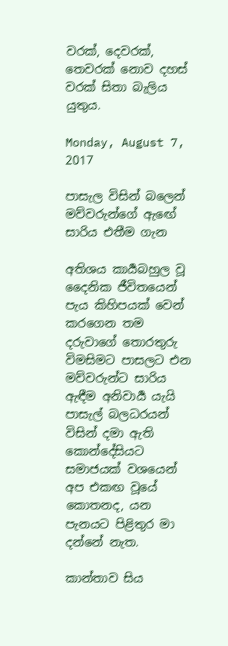වරක්, දෙවරක්, තෙවරක් නොව දහස් වරක් සිතා බැලිය යුතුය.

Monday, August 7, 2017

පාසැල විසින් බලෙන් මව්වරුන්ගේ ඇඟේ සාරිය එතීම ගැන

අතිශය කාර්‍යබහුල වූ දෛනික ජීවිතයෙන් පැය කිහිපයක් වෙන් කරගෙන තම දරුවාගේ තොරතුරු විමසිමට පාසලට එන මව්වරුන්ට සාරිය ඇඳීම අනිවාර්‍ය යැයි පාසැල් බලධරයන් විසින් දමා ඇති කොන්දේසියට සමාජයක් වශයෙන් අප එකඟ වූයේ කොතනද, යන පැනයට පිළිතුර මා දන්නේ නැත.

කාන්තාව සිය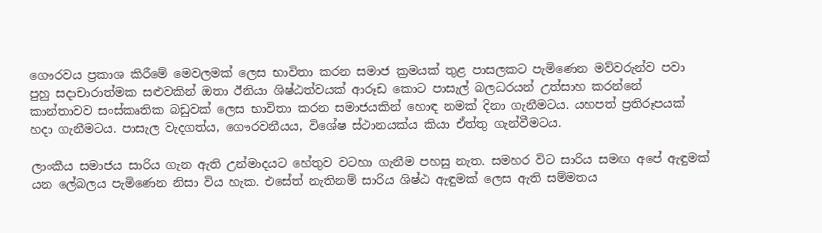ගෞරවය ප්‍රකාශ කිරීමේ මෙවලමක් ලෙස භාවිතා කරන සමාජ ක්‍රමයක් තුළ පාසලකට පැමිණෙන මව්වරුන්ව පවා පුහු සදාචාරාත්මක සළුවකින් ඔතා ඊනියා ශිෂ්ඨත්වයක් ආරූඩ කොට පාසැල් බලධරයන් උත්සාහ කරන්නේ කාන්තාවව සංස්කෘතික බඩුවක් ලෙස භාවිතා කරන සමාජයකින් හොඳ නමක් දිනා ගැනීමටය. යහපත් ප්‍රතිරූපයක් හදා ගැනීමටය. පාසැල වැදගත්ය, ගෞරවනීයය, විශේෂ ස්ථානයක්ය කියා ඒත්තු ගැන්වීමටය.

ලාංකීය සමාජය සාරිය ගැන ඇති උන්මාදයට හේතුව වටහා ගැනීම පහසු නැත. සමහර විට සාරිය සමඟ අපේ ඇඳුමක් යන ලේබලය පැමිණෙන නිසා විය හැක. එසේත් නැතිනම් සාරිය ශිෂ්ඨ ඇඳුමක් ලෙස ඇති සම්මතය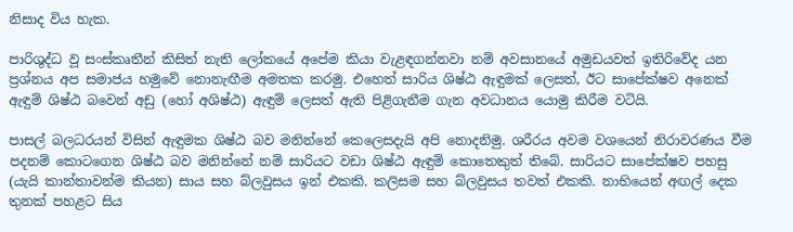නිසාද විය හැක.

පාරිශුද්ධ වූ සංස්කෘතීන් කිසිත් නැති ලෝකයේ අපේම කියා වැළඳගන්නවා නම් අවසානයේ අමුඩයවත් ඉතිරිවේද යන ප්‍රශ්නය අප සමාජය හමුවේ නොනැඟීම අමතක කරමු. එහෙත් සාරිය ශිෂ්ඨ ඇඳුමක් ලෙසත්, ඊට සාපේක්ෂව අනෙක් ඇඳුම් ශිෂ්ඨ බවෙන් අඩු (හෝ අශිෂ්ඨ) ඇඳුම් ලෙසත් ඇති පිළිගැනීම ගැන අවධානය යොමු කිරීම වටියි.

පාසල් බලධරයන් විසින් ඇඳුමක ශිෂ්ඨ බව මනින්නේ කෙලෙසදැයි අපි නොදනිමු. ශරීරය අවම වශයෙන් නිරාවරණය වීම පදනම් කොටගෙන ශිෂ්ඨ බව මනින්නේ නම් සාරියට වඩා ශිෂ්ඨ ඇඳුම් කොතෙකුත් තිබේ. සාරියට සාපේක්ෂව පහසු (යැයි කාන්තාවන්ම කියන) සාය සහ බ්ලවුසය ඉන් එකකි. කලිසම සහ බ්ලවුසය තවත් එකකි. නාභියෙන් අඟල් දෙක තුනක් පහළට සිය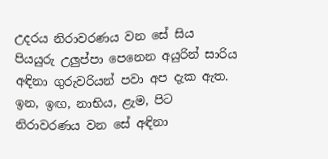උදරය නිරාවරණය වන සේ සිය පියයුරු උලුප්පා පෙනෙන අයුරින් සාරිය අඳිනා ගුරුවරියන් පවා අප දැක ඇත. ඉන, ඉඟ, නාභිය, ළැම, පිට නිරාවරණය වන සේ අඳිනා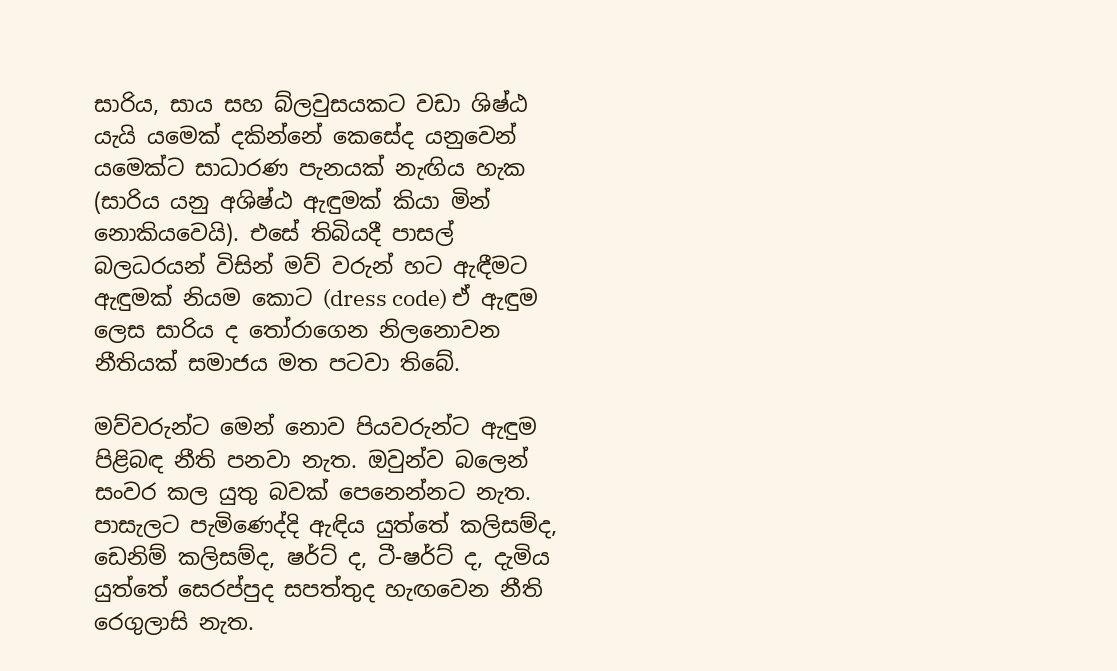සාරිය, සාය සහ බ්ලවුසයකට වඩා ශිෂ්ඨ යැයි යමෙක් දකින්නේ කෙසේද යනුවෙන් යමෙක්ට සාධාරණ පැනයක් නැඟිය හැක (සාරිය යනු අශිෂ්ඨ ඇඳුමක් කියා මින් නොකියවෙයි). එසේ තිබියදී පාසල් බලධරයන් විසින් මව් වරුන් හට ඇඳීමට ඇඳුමක් නියම කොට (dress code) ඒ ඇඳුම ලෙස සාරිය ද තෝරාගෙන නිලනොවන නීතියක් සමාජය මත පටවා තිබේ.

මව්වරුන්ට මෙන් නොව පියවරුන්ට ඇඳුම පිළිබඳ නීති පනවා නැත. ඔවුන්ව බලෙන් සංවර කල යුතු බවක් පෙනෙන්නට නැත. පාසැලට පැමිණෙද්දි ඇඳිය යුත්තේ කලිසම්ද, ඩෙනිම් කලිසම්ද, ෂර්ට් ද, ටී-ෂර්ට් ද, දැමිය යුත්තේ සෙරප්පුද සපත්තුද හැඟවෙන නීති රෙගුලාසි නැත.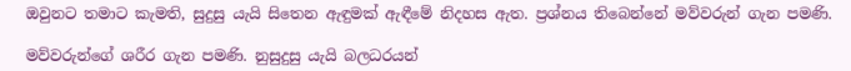ඔවුනට තමාට කැමති, සුදුසු යැයි සිතෙන ඇඳුමක් ඇඳීමේ නිදහස ඇත. ප්‍රශ්නය තිබෙන්නේ මව්වරුන් ගැන පමණි.

මව්වරුන්ගේ ශරීර ගැන පමණි. නුසුදුසු යැයි බලධරයන්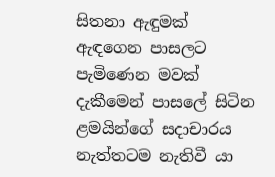සිතනා ඇඳුමක් ඇඳගෙන පාසලට පැමිණෙන මවක් දැකීමෙන් පාසලේ සිටින ළමයින්ගේ සදාචාරය නැත්තටම නැතිවී යා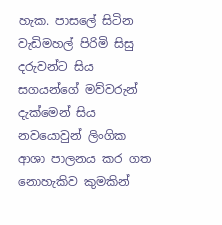හැක. පාසලේ සිටින වැඩිමහල් පිරිමි සිසු දරුවන්ට සිය සගයන්ගේ මව්වරුන් දැක්මෙන් සිය නවයොවුන් ලිංගික ආශා පාලනය කර ගත නොහැකිව කුමකින්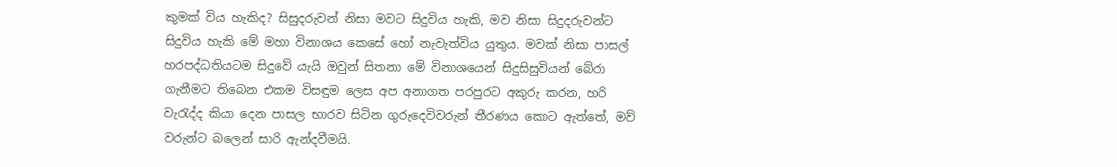කුමක් විය හැකිද? සිසුදරුවන් නිසා මවට සිදුවිය හැකි, මව නිසා සිදුදරුවන්ට සිදුවිය හැකි මේ මහා විනාශය කෙසේ හෝ නැවැත්විය යුතුය. මවක් නිසා පාසල් හරපද්ධතියටම සිදුවේ යැයි ඔවුන් සිතනා මේ විනාශයෙන් සිදුසිසුවියන් බේරා ගැනීමට තිබෙන එකම විසඳුම ලෙස අප අනාගත පරපුරට අකුරු කරන, හරි වැරැද්ද කියා දෙන පාසල භාරව සිටින ගුරුදෙවිවරුන් තීරණය කොට ඇත්තේ, මව් වරුන්ට බලෙන් සාරි ඇන්දවීමයි.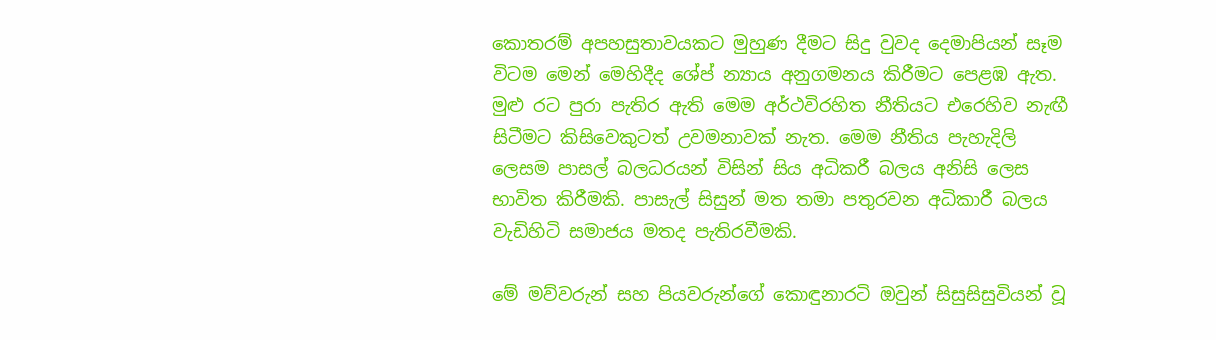කොතරම් අපහසුතාවයකට මුහුණ දීමට සිදු වුවද දෙමාපියන් සෑම විටම මෙන් මෙහිදීද ශේප් න්‍යාය අනුගමනය කිරීමට පෙළඹ ඇත. මුළු රට පුරා පැතිර ඇති මෙම අර්ථවිරහිත නීතියට එරෙහිව නැඟී සිටීමට කිසිවෙකුටත් උවමනාවක් නැත. මෙම නීතිය පැහැදිලි ලෙසම පාසල් බලධරයන් විසින් සිය අධිකරී බලය අනිසි ලෙස භාවිත කිරීමකි. පාසැල් සිසුන් මත තමා පතුරවන අධිකාරී බලය වැඩිහිටි සමාජය මතද පැතිරවීමකි.

මේ මව්වරුන් සහ පියවරුන්ගේ කොඳුනාරටි ඔවුන් සිසුසිසුවියන් වූ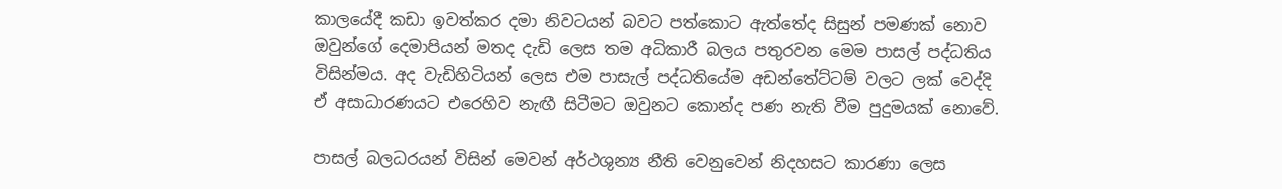කාලයේදී කඩා ඉවත්කර දමා නිවටයන් බවට පත්කොට ඇත්තේද සිසුන් පමණක් නොව ඔවුන්ගේ දෙමාපියන් මතද දැඩි ලෙස තම අධිකාරී බලය පතුරවන මෙම පාසල් පද්ධතිය විසින්මය. අද වැඩිහිටියන් ලෙස එම පාසැල් පද්ධතියේම අඩන්තේට්ටම් වලට ලක් වෙද්දි ඒ අසාධාරණයට එරෙහිව නැඟී සිටීමට ඔවුනට කොන්ද පණ නැති වීම පුදුමයක් නොවේ.

පාසල් බලධරයන් විසින් මෙවන් අර්ථශුන්‍ය නීති වෙනුවෙන් නිදහසට කාරණා ලෙස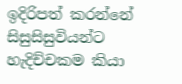ඉදිරිපත් කරන්නේ සිසුසිසුවියන්ට හැදිච්චකම කියා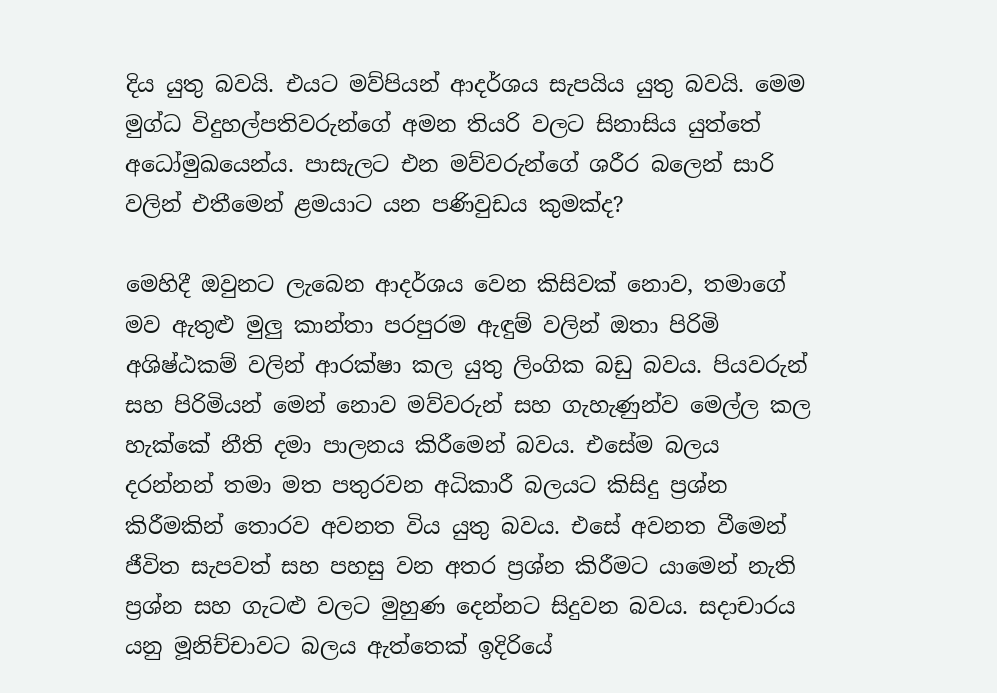දිය යුතු බවයි. එයට මව්පියන් ආදර්ශය සැපයිය යුතු බවයි. මෙම මුග්ධ විදුහල්පතිවරුන්ගේ අමන තියරි වලට සිනාසිය යුත්තේ අධෝමුඛයෙන්ය. පාසැලට එන මව්වරුන්ගේ ශරීර බලෙන් සාරි වලින් එතීමෙන් ළමයාට යන පණිවුඩය කුමක්ද?

මෙහිදී ඔවුනට ලැබෙන ආදර්ශය වෙන කිසිවක් නොව, තමාගේ මව ඇතුළු මුලු කාන්තා පරපුරම ඇඳුම් වලින් ඔතා පිරිමි අශිෂ්ඨකම් වලින් ආරක්ෂා කල යුතු ලිංගික බඩු බවය. පියවරුන් සහ පිරිමියන් මෙන් නොව මව්වරුන් සහ ගැහැණුන්ව මෙල්ල කල හැක්කේ නීති දමා පාලනය කිරීමෙන් බවය. එසේම බලය දරන්නන් තමා මත පතුරවන අධිකාරී බලයට කිසිදු ප්‍රශ්න කිරීමකින් තොරව අවනත විය යුතු බවය. එසේ අවනත වීමෙන් ජීවිත සැපවත් සහ පහසු වන අතර ‍ප්‍රශ්න කිරීමට යාමෙන් නැති ප්‍රශ්න සහ ගැටළු වලට මුහුණ දෙන්නට සිදුවන බවය. සදාචාරය යනු මූනිච්චාවට බලය ඇත්තෙක් ඉදිරියේ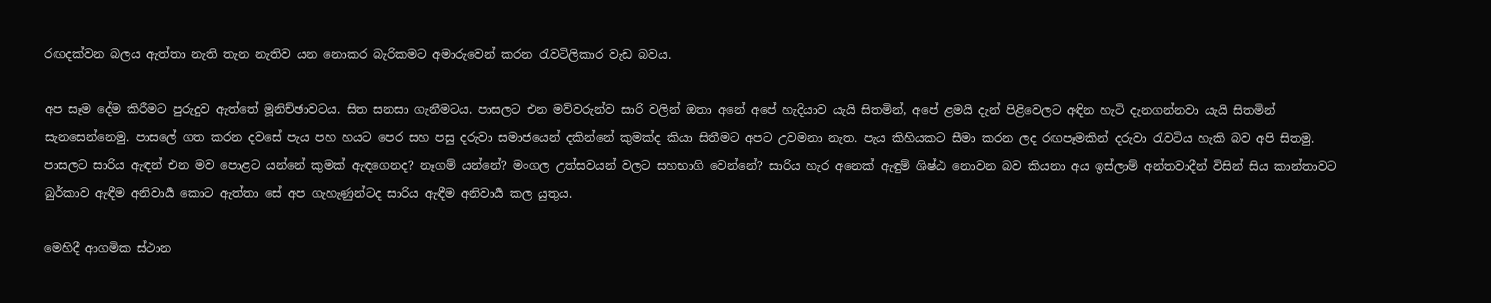රඟදක්වන බලය ඇත්තා නැති තැන නැතිව යන නොකර බැරිකමට අමාරුවෙන් කරන රැවටිලිකාර වැඩ බවය.

අප සෑම දේම කිරීමට පුරුදුව ඇත්තේ මූනිච්ඡාවටය. සිත සනසා ගැනීමටය. පාසලට එන මව්වරුන්ව සාරි වලින් ඔතා අනේ අපේ හැදියාව යැයි සිතමින්, අපේ ළමයි දැන් පිළිවෙලට අඳින හැටි දැනගන්නවා යැයි සිතමින් සැනසෙන්නෙමු. පාසලේ ගත කරන දවසේ පැය පහ හයට පෙර සහ පසු දරුවා සමාජයෙන් දකින්නේ කුමක්ද කියා සිතීමට අපට උවමනා නැත. පැය කිහියකට සීමා කරන ලද රඟපෑමකින් දරුවා රැවටිය හැකි බව අපි සිතමු. පාසලට සාරිය ඇඳන් එන මව පොළට යන්නේ කුමක් ඇඳගෙනද? නෑගම් යන්නේ? මංගල උත්සවයන් වලට සහභාගි වෙන්නේ? සාරිය හැර අනෙක් ඇඳුම් ශිෂ්ඨ නොවන බව කියනා අය ඉස්ලාම් අන්තවාදීන් විසින් සිය කාන්තාවට බුර්කාව ඇඳීම අනිවා‍ර්‍ය කොට ඇත්තා සේ අප ගැහැණුන්ටද සාරිය ඇඳීම අනිවාර්‍ය කල යුතුය.

මෙහිදී ආගමික ස්ථාන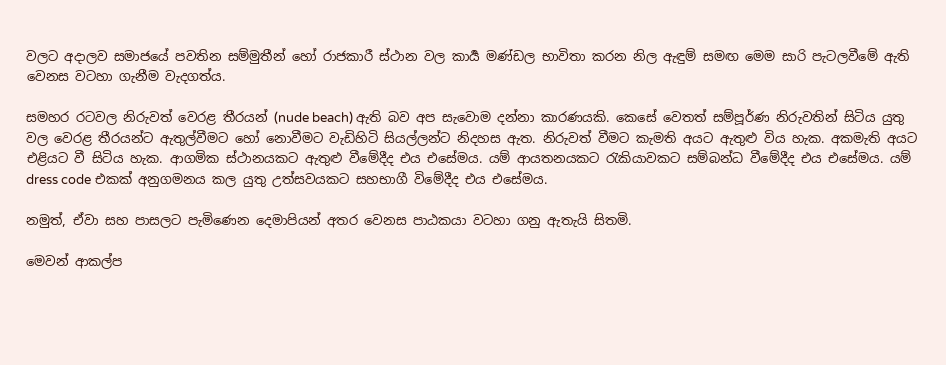වලට අදාලව සමාජයේ පවතින සම්මුතීන් හෝ රාජකාරී ස්ථාන වල කාර්‍ය මණ්ඩල භාවිතා කරන නිල ඇඳුම් සමඟ මෙම සාරි පැටලවීමේ ඇති වෙනස වටහා ගැනීම වැදගත්ය.

සමහර රටවල නිරුවත් වෙරළ තීරයන් (nude beach) ඇති බව අප සැවොම දන්නා කාරණයකි. කෙසේ වෙතත් සම්පූර්ණ නිරුවතින් සිටිය යුතු වල වෙරළ තීරයන්ට ඇතුල්වීමට හෝ නොවීමට වැඩිහිටි සියල්ලන්ට නිදහස ඇත. නිරුවත් වීමට කැමති අයට ඇතුළු විය හැක. අකමැති අයට එළියට වී සිටිය හැක. ආගමික ස්ථානයකට ඇතුළු වීමේදීද එය එසේමය. යම් ආයතනයකට රැකියාවකට සම්බන්ධ වීමේදීද එය එසේමය. යම් dress code එකක් අනුගමනය කල යුතු උත්සවයකට සහභාගී විමේදීද එය එසේමය.

නමුත්, ඒවා සහ පාසලට පැමිණෙන දෙමාපියන් අතර වෙනස පාඨකයා වටහා ගනු ඇතැයි සිතමි.

මෙවන් ආකල්ප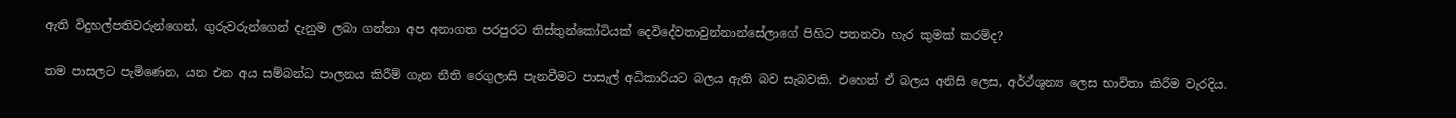ඇති විදුහල්පතිවරුන්ගෙන්, ගුරුවරුන්ගෙන් දැනුම ලබා ගන්නා අප අනාගත පරපුරට තිස්තුන්කෝටියක් දෙවිදේවතාවුන්නාන්සේලාගේ පිහිට පතනවා හැර කුමක් කරම්ද?

තම පාසලට පැමිණෙන, යන එන අය සම්බන්ධ පාලනය කිරීම් ගැන නීති රෙගුලාසි පැනවීමට පාසැල් අධිකාරියට බලය ඇති බව සැබවකි. එහෙත් ඒ බලය අනිසි ලෙස, අර්ථ්ශුන්‍ය ලෙස භාවිතා කිරීම වැරදිය.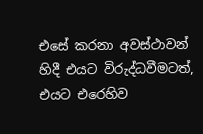එසේ කරනා අවස්ථාවන් හිදී එයට විරුද්ධවීමටත්, එයට එරෙහිව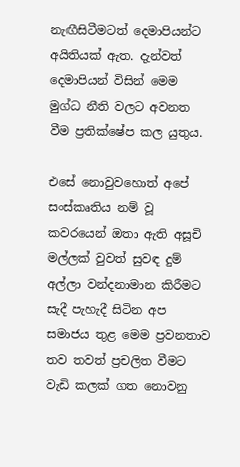නැඟීසිටීමටත් දෙමාපියන්ට අයිතියක් ඇත. දැන්වත් දෙමාපියන් විසින් මෙම මුග්ධ නීති වලට අවනත වීම ප්‍රතික්ෂේප කල යුතුය.

එසේ නොවුවහොත් අපේ සංස්කෘතිය නම් වූ කවරයෙන් ඔතා ඇති අසූචි මල්ලක් වුවත් සුවඳ දුම් අල්ලා වන්දනාමාන කිරීමට සැදී පැහැදී සිටින අප සමාජය තුළ මෙම ප්‍රවනතාව තව තවත් ප්‍රචලිත වීමට වැඩි කලක් ගත නොවනු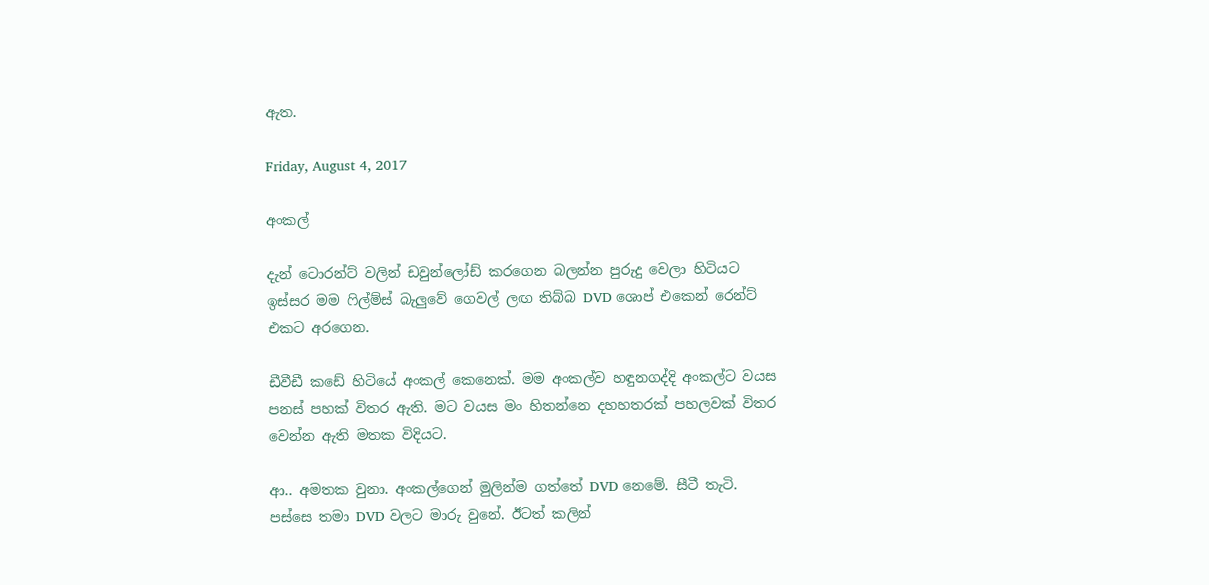ඇත.

Friday, August 4, 2017

අංකල්

දැන් ටොරන්ට් වලින් ඩවුන්ලෝඩ් කරගෙන බලන්න පුරුදු වෙලා හිටියට ඉස්සර මම ෆිල්ම්ස් බැලුවේ ගෙවල් ලඟ තිබ්බ DVD ශොප් එකෙන් රෙන්ට් එකට අරගෙන.

ඩීවීඩී කඩේ හිටියේ අංකල් කෙනෙක්. මම අංකල්ව හඳුනගද්දි අංකල්ට වයස පනස් පහක් විතර ඇති. මට වයස මං හිතන්නෙ දහහතරක් පහලවක් විතර වෙන්න ඇති මතක විදියට.

ආ.. අමතක වුනා. අංකල්ගෙන් මුලින්ම ගත්තේ DVD නෙමේ. සීටී තැටි. පස්සෙ තමා DVD වලට මාරු වුනේ. ඊටත් කලින්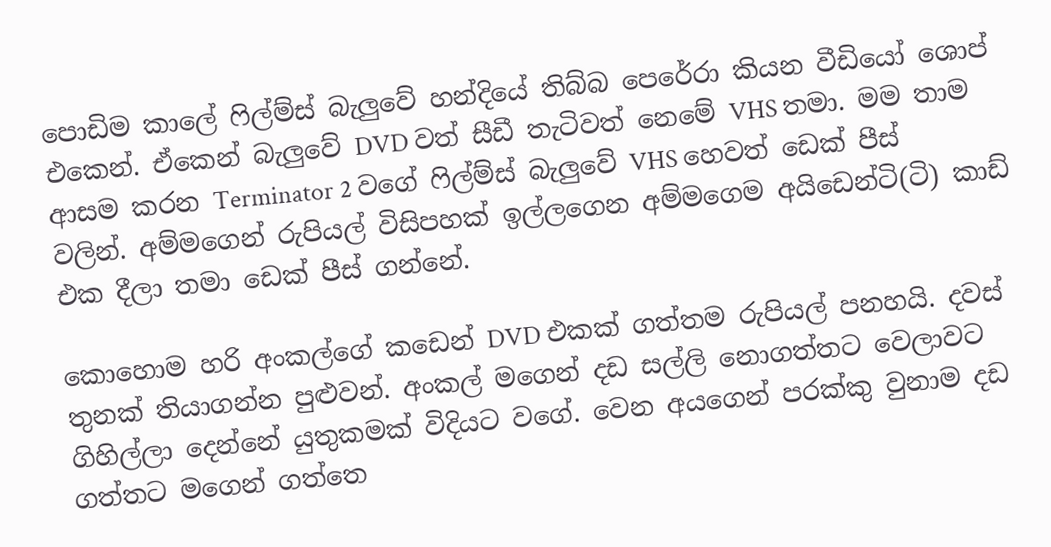පොඩිම කාලේ ෆිල්ම්ස් බැලුවේ හන්දියේ තිබ්බ පෙරේරා කියන වීඩියෝ ශොප් එකෙන්. ඒකෙන් බැලුවේ DVD වත් සීඩී තැටිවත් නෙමේ VHS තමා. මම තාම ආසම කරන Terminator 2 වගේ ෆිල්ම්ස් බැලුවේ VHS හෙවත් ඩෙක් පීස් වලින්. අම්මගෙන් රුපියල් විසිපහක් ඉල්ලගෙන අම්මගෙම අයිඩෙන්ටි(ටි) කාඩ් එක දීලා තමා ඩෙක් පීස් ගන්නේ.

කොහොම හරි අංකල්ගේ කඩෙන් DVD එකක් ගත්තම රුපියල් පනහයි. දවස් තුනක් තියාගන්න පුළුවන්. අංකල් මගෙන් දඩ සල්ලි නොගත්තට වෙලාවට ගිහිල්ලා දෙන්නේ යුතුකමක් විදියට වගේ. වෙන අයගෙන් පරක්කු වුනාම දඩ ගත්තට මගෙන් ගත්තෙ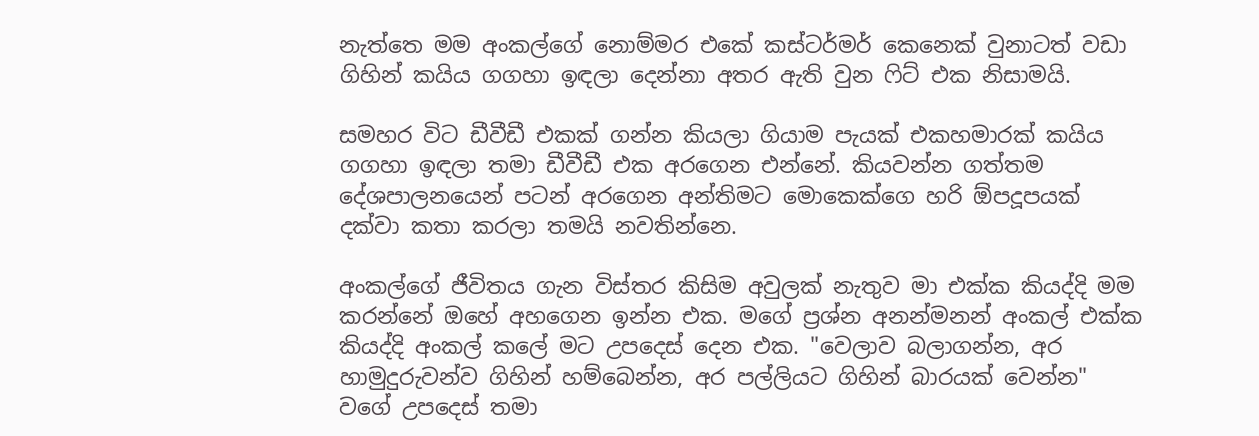නැත්තෙ මම අංකල්ගේ නොම්මර එකේ කස්ටර්මර් කෙනෙක් වුනාටත් වඩා ගිහින් කයිය ගගහා ඉඳලා දෙන්නා අතර ඇති වුන ෆිට් එක නිසාමයි.

සමහර විට ඩීවීඩී එකක් ගන්න කියලා ගියාම පැයක් එකහමාරක් කයිය ගගහා ඉඳලා තමා ඩීවීඩී එක අරගෙන එන්නේ. කියවන්න ගත්තම දේශපාලනයෙන් පටන් අරගෙන අන්තිමට මොකෙක්ගෙ හරි ඕපදූපයක් දක්වා කතා කරලා තමයි නවතින්නෙ.

අංකල්ගේ ජීවිතය ගැන විස්තර කිසිම අවුලක් නැතුව මා එක්ක කියද්දි මම කරන්නේ ඔහේ අහගෙන ඉන්න එක. මගේ ප්‍රශ්න අනන්මනන් අංකල් එක්ක කියද්දි අංකල් කලේ මට උපදෙස් දෙන එක. "වෙලාව බලාගන්න, අර හාමුදුරුවන්ව ගිහින් හම්බෙන්න, අර පල්ලියට ගිහින් බාරයක් වෙන්න" වගේ උපදෙස් තමා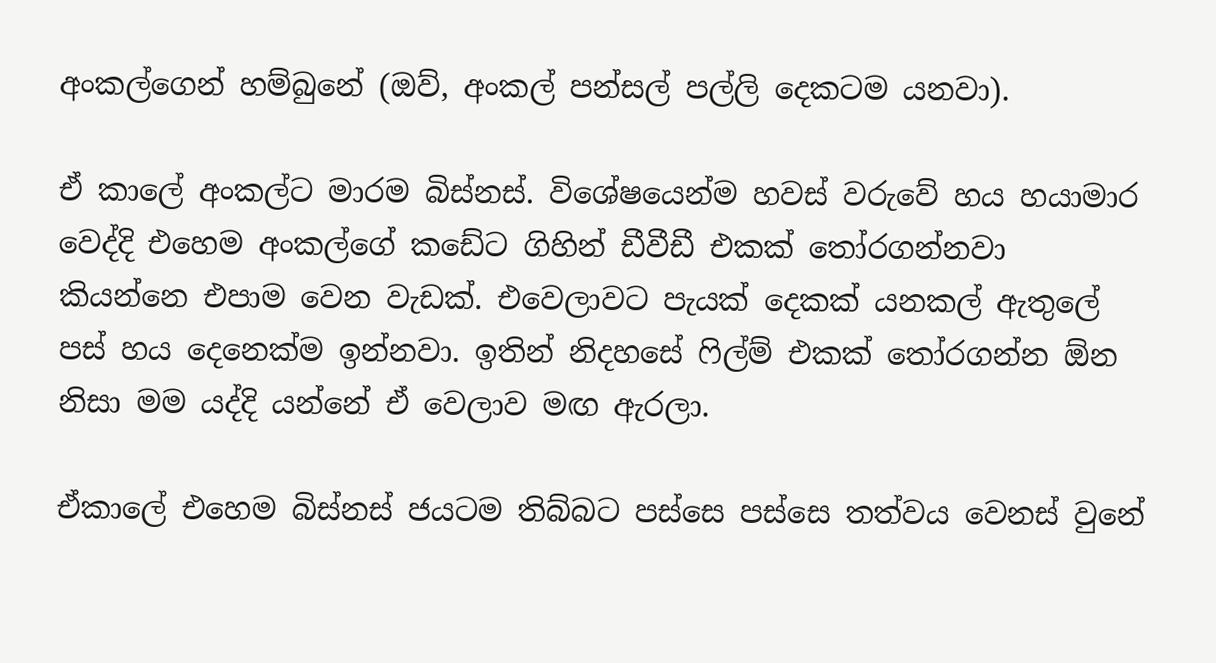අංකල්ගෙන් හම්බුනේ (ඔව්, අංකල් පන්සල් පල්ලි දෙකටම යනවා).

ඒ කාලේ අංකල්ට මාරම බිස්නස්. විශේෂයෙන්ම හවස් වරුවේ හය හයාමාර වෙද්දි එහෙම අංකල්ගේ කඩේට ගිහින් ඩීවීඩී එකක් තෝරගන්නවා කියන්නෙ එපාම වෙන වැඩක්. එවෙලාවට පැයක් දෙකක් යනකල් ඇතුලේ පස් හය දෙනෙක්ම ඉන්නවා. ඉතින් නිදහසේ ෆිල්ම් එකක් තෝරගන්න ඕන නිසා මම යද්දි යන්නේ ඒ වෙලාව මඟ ඇරලා.

ඒකාලේ එහෙම බිස්නස් ජයටම තිබ්බට පස්සෙ පස්සෙ තත්වය වෙනස් වුනේ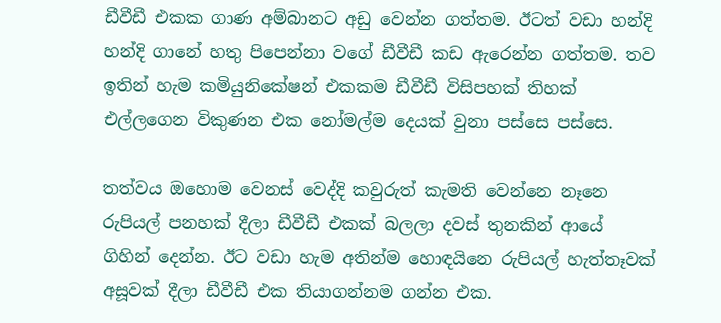ඩීවීඩී එකක ගාණ අම්බානට අඩු වෙන්න ගත්තම. ඊටත් වඩා හන්දි හන්දි ගානේ හතු පිපෙන්නා වගේ ඩීවීඩී කඩ ඇරෙන්න ගත්තම. තව ඉතින් හැම කමියුනිකේෂන් එකකම ඩීවීඩී විසිපහක් තිහක් එල්ලගෙන විකුණන එක නෝමල්ම දෙයක් වුනා පස්සෙ පස්සෙ.

තත්වය ඔහොම වෙනස් වෙද්දි කවුරුත් කැමති වෙන්නෙ නෑනෙ රුපියල් පනහක් දීලා ඩීවීඩී එකක් බලලා දවස් තුනකින් ආයේ ගිහින් දෙන්න. ඊට වඩා හැම අතින්ම හොඳයිනෙ රුපියල් හැත්තෑවක් අසූවක් දීලා ඩීවීඩී එක තියාගන්නම ගන්න එක.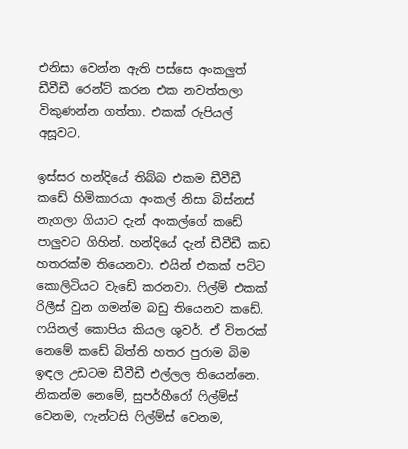එනිසා වෙන්න ඇති පස්සෙ අංකලුත් ඩීවීඩී රෙන්ට් කරන එක නවත්තලා විකුණන්න ගත්තා. එකක් රුපියල් අසූවට.

ඉස්සර හන්දියේ තිබ්බ එකම ඩීවීඩී කඩේ හිමිකාරයා අංකල් නිසා බිස්නස් නැගලා ගියාට දැන් අංකල්ගේ කඩේ පාලුවට ගිහින්. හන්දියේ දැන් ඩීවීඩී කඩ හතරක්ම තියෙනවා. එයින් එකක් පට්ට කොලිටියට වැඩේ කරනවා. ෆිල්ම් එකක් රිලීස් වුන ගමන්ම බඩු තියෙනව කඩේ. ෆයිනල් කොපිය කියල ශුවර්. ඒ විතරක් නෙමේ කඩේ බිත්ති හතර පුරාම බිම ඉඳල උඩටම ඩීවීඩී එල්ලල තියෙන්නෙ. නිකන්ම නෙමේ, සුපර්හීරෝ ෆිල්ම්ස් වෙනම, ෆැන්ටසි ෆිල්ම්ස් වෙනම,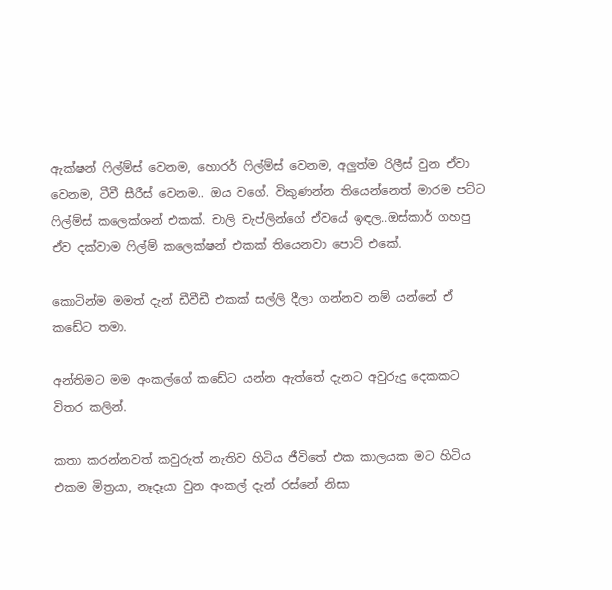ඇක්ෂන් ෆිල්ම්ස් වෙනම, හොරර් ෆිල්ම්ස් වෙනම, අලුත්ම රිලීස් වුන ඒවා වෙනම, ටීවී සීරීස් වෙනම.. ඔය වගේ. විකුණන්න තියෙන්නෙත් මාරම පට්ට ෆිල්ම්ස් කලෙක්ශන් එකක්. චාලි චැප්ලින්ගේ ඒවයේ ඉඳල..ඔස්කාර් ගහපු ඒව දක්වාම ෆිල්ම් කලෙක්ෂන් එකක් තියෙනවා පොට් එකේ.

කොටින්ම මමත් දැන් ඩීවීඩී එකක් සල්ලි දීලා ගන්නව නම් යන්නේ ඒ කඩේට තමා.

අන්තිමට මම අංකල්ගේ කඩේට යන්න ඇත්තේ දැනට අවුරුදු දෙකකට විතර කලින්.

කතා කරන්නවත් කවුරුත් නැතිව හිටිය ජීවිතේ එක කාලයක මට හිටිය එකම මිත්‍රයා, නෑදෑයා වුන අංකල් දැන් රස්නේ නිසා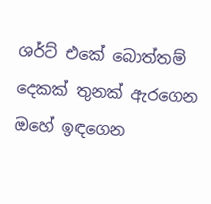ශර්ට් එකේ බොත්තම් දෙකක් තුනක් ඇරගෙන ඔහේ ඉඳගෙන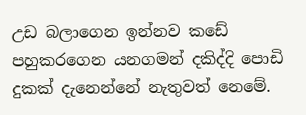උඩ බලාගෙන ඉන්නව කඩේ පහුකරගෙන යනගමන් දකිද්දි පොඩි දුකක් දැනෙන්නේ නැතුවත් නෙමේ.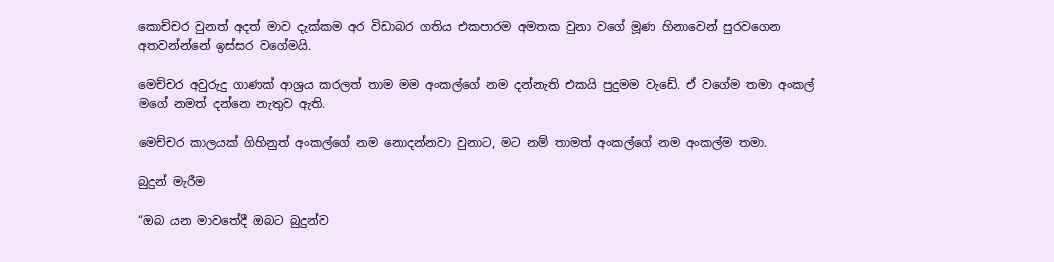කොච්චර වුනත් අදත් මාව දැක්කම අර විඩාබර ගතිය එකපාරම අමතක වුනා වගේ මූණ හිනාවෙන් පුරවගෙන අතවන්න්නේ ඉස්සර වගේමයි.

මෙච්චර අවුරුදු ගාණක් ආශ්‍රය කරලත් තාම මම අංකල්ගේ නම දන්නැති එකයි පුදුමම වැඩේ. ඒ වගේම තමා අංකල් මගේ නමත් දන්නෙ නැතුව ඇති.

මෙච්චර කාලයක් ගිහිනුත් අංකල්ගේ නම නොදන්නවා වුනාට, මට නම් තාමත් අංකල්ගේ නම අංකල්ම තමා.

බුදුන් මැරීම

“ඔබ යන මාවතේදී ඔබට බුදුන්ව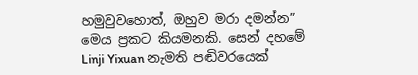හමුවුවහොත්, ඔහුව මරා දමන්න” මෙය ප්‍රකට කියමනකි. සෙන් දහමේ Linji Yixuan නැමති පඬිවරයෙක්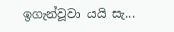ඉගැන්වූවා යයි සැ...